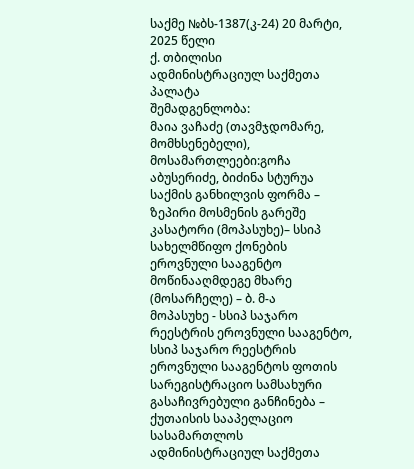საქმე №ბს-1387(კ-24) 20 მარტი, 2025 წელი
ქ. თბილისი
ადმინისტრაციულ საქმეთა პალატა
შემადგენლობა:
მაია ვაჩაძე (თავმჯდომარე, მომხსენებელი),
მოსამართლეები:გოჩა აბუსერიძე, ბიძინა სტურუა
საქმის განხილვის ფორმა – ზეპირი მოსმენის გარეშე
კასატორი (მოპასუხე)– სსიპ სახელმწიფო ქონების ეროვნული სააგენტო
მოწინააღმდეგე მხარე (მოსარჩელე) – ბ. მ-ა
მოპასუხე - სსიპ საჯარო რეესტრის ეროვნული სააგენტო, სსიპ საჯარო რეესტრის
ეროვნული სააგენტოს ფოთის სარეგისტრაციო სამსახური
გასაჩივრებული განჩინება – ქუთაისის სააპელაციო სასამართლოს ადმინისტრაციულ საქმეთა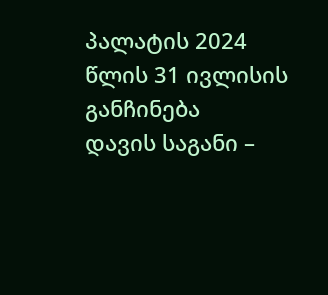პალატის 2024 წლის 31 ივლისის განჩინება
დავის საგანი –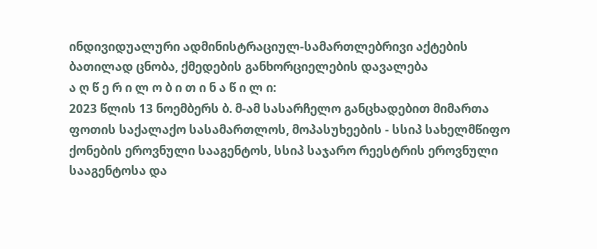ინდივიდუალური ადმინისტრაციულ-სამართლებრივი აქტების ბათილად ცნობა, ქმედების განხორციელების დავალება
ა ღ წ ე რ ი ლ ო ბ ი თ ი ნ ა წ ი ლ ი:
2023 წლის 13 ნოემბერს ბ. მ-ამ სასარჩელო განცხადებით მიმართა ფოთის საქალაქო სასამართლოს, მოპასუხეების - სსიპ სახელმწიფო ქონების ეროვნული სააგენტოს, სსიპ საჯარო რეესტრის ეროვნული სააგენტოსა და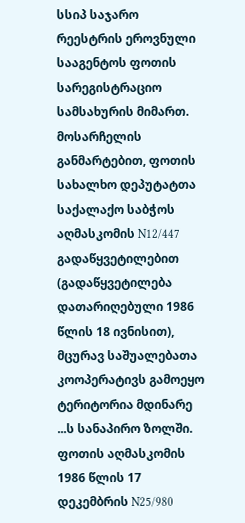სსიპ საჯარო რეესტრის ეროვნული სააგენტოს ფოთის სარეგისტრაციო სამსახურის მიმართ.
მოსარჩელის განმარტებით, ფოთის სახალხო დეპუტატთა საქალაქო საბჭოს აღმასკომის N12/447 გადაწყვეტილებით (გადაწყვეტილება დათარიღებული 1986 წლის 18 ივნისით), მცურავ საშუალებათა კოოპერატივს გამოეყო ტერიტორია მდინარე ...ს სანაპირო ზოლში. ფოთის აღმასკომის 1986 წლის 17 დეკემბრის N25/980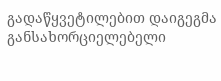გადაწყვეტილებით დაიგეგმა განსახორციელებელი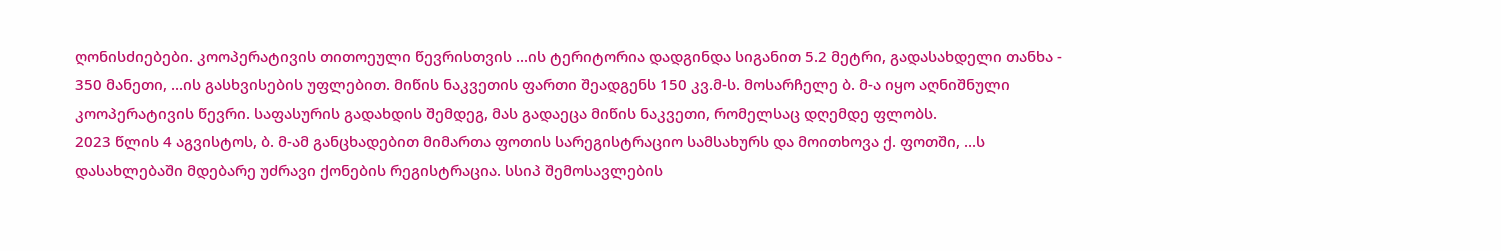ღონისძიებები. კოოპერატივის თითოეული წევრისთვის ...ის ტერიტორია დადგინდა სიგანით 5.2 მეტრი, გადასახდელი თანხა - 350 მანეთი, ...ის გასხვისების უფლებით. მიწის ნაკვეთის ფართი შეადგენს 150 კვ.მ-ს. მოსარჩელე ბ. მ-ა იყო აღნიშნული კოოპერატივის წევრი. საფასურის გადახდის შემდეგ, მას გადაეცა მიწის ნაკვეთი, რომელსაც დღემდე ფლობს.
2023 წლის 4 აგვისტოს, ბ. მ-ამ განცხადებით მიმართა ფოთის სარეგისტრაციო სამსახურს და მოითხოვა ქ. ფოთში, ...ს დასახლებაში მდებარე უძრავი ქონების რეგისტრაცია. სსიპ შემოსავლების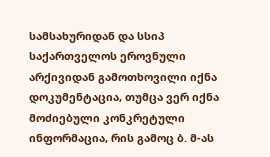სამსახურიდან და სსიპ საქართველოს ეროვნული არქივიდან გამოთხოვილი იქნა დოკუმენტაცია, თუმცა ვერ იქნა მოძიებული კონკრეტული ინფორმაცია, რის გამოც ბ. მ-ას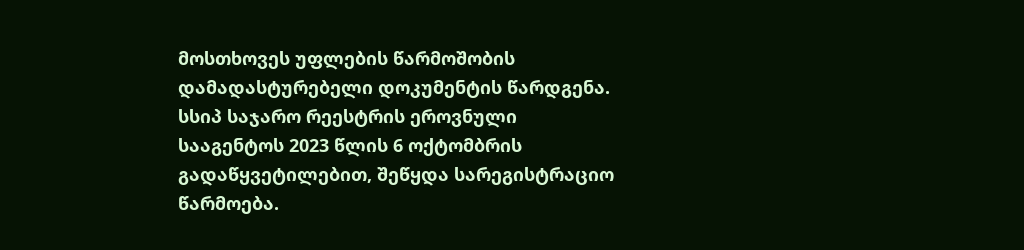მოსთხოვეს უფლების წარმოშობის დამადასტურებელი დოკუმენტის წარდგენა. სსიპ საჯარო რეესტრის ეროვნული სააგენტოს 2023 წლის 6 ოქტომბრის გადაწყვეტილებით, შეწყდა სარეგისტრაციო წარმოება.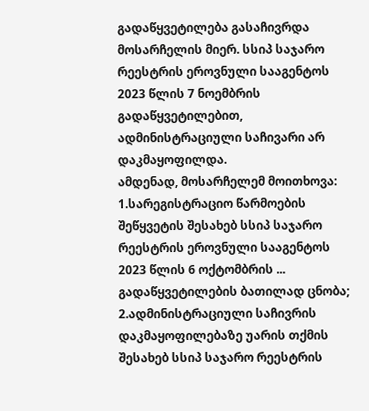გადაწყვეტილება გასაჩივრდა მოსარჩელის მიერ. სსიპ საჯარო რეესტრის ეროვნული სააგენტოს 2023 წლის 7 ნოემბრის გადაწყვეტილებით, ადმინისტრაციული საჩივარი არ დაკმაყოფილდა.
ამდენად, მოსარჩელემ მოითხოვა: 1.სარეგისტრაციო წარმოების შეწყვეტის შესახებ სსიპ საჯარო რეესტრის ეროვნული სააგენტოს 2023 წლის 6 ოქტომბრის ... გადაწყვეტილების ბათილად ცნობა; 2.ადმინისტრაციული საჩივრის დაკმაყოფილებაზე უარის თქმის შესახებ სსიპ საჯარო რეესტრის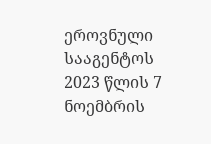ეროვნული სააგენტოს 2023 წლის 7 ნოემბრის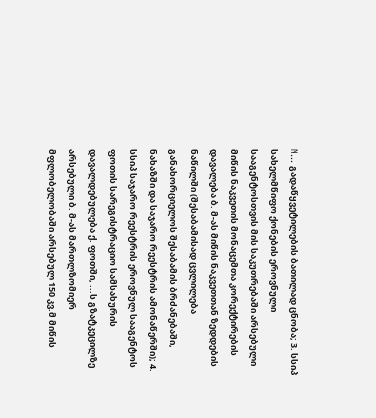N... გადაწყვეტილების ბათილად ცნობა; 3. სსიპ სახელმწიფო ქონების ეროვნული სააგენტოსთვის მის საკუთრებაში არსებული მიწის ნაკვეთის მონაცემთა კორექტირების დავალება ბ. მ-ას მიწის ნაკვეთთან ზედდების ნაწილში (შესაბამისად ცვლილება განახორციელოს შესაბამის ბრძანებაში, ნახაზში და საჯარო რეესტრის ამონაწერში); 4. სსიპ საჯარო რეესტრის ეროვნულ სააგენტოს ფოთის სარეგისტრაციო სამსახურის დავალდებულება ქ. ფოთში, ...ს გზატკეცილზე არსებული ბ. მ-ას მართლზომიერ მფლობელობაში არსებულ 150 კვ.მ მიწის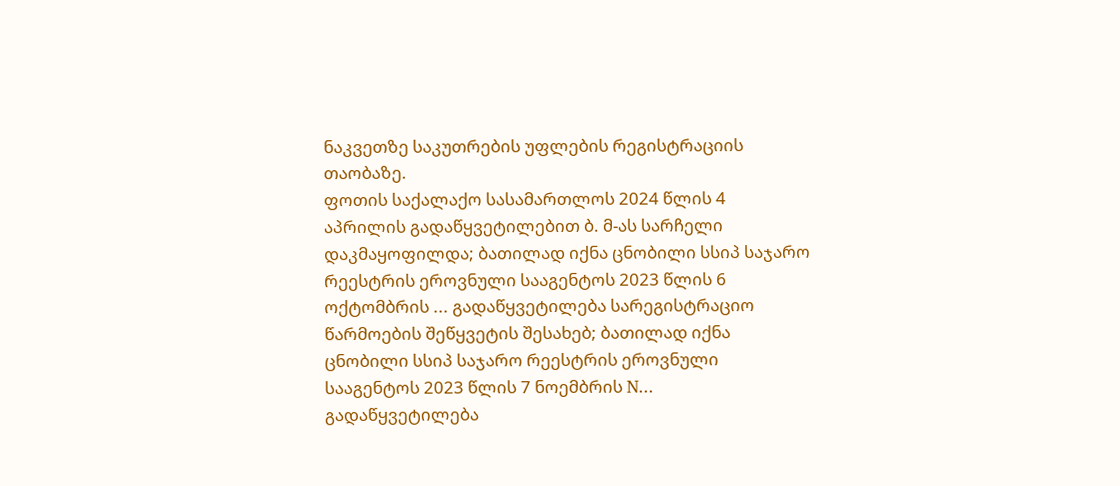ნაკვეთზე საკუთრების უფლების რეგისტრაციის თაობაზე.
ფოთის საქალაქო სასამართლოს 2024 წლის 4 აპრილის გადაწყვეტილებით ბ. მ-ას სარჩელი დაკმაყოფილდა; ბათილად იქნა ცნობილი სსიპ საჯარო რეესტრის ეროვნული სააგენტოს 2023 წლის 6 ოქტომბრის ... გადაწყვეტილება სარეგისტრაციო წარმოების შეწყვეტის შესახებ; ბათილად იქნა ცნობილი სსიპ საჯარო რეესტრის ეროვნული სააგენტოს 2023 წლის 7 ნოემბრის N... გადაწყვეტილება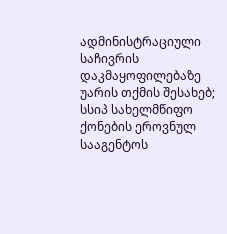ადმინისტრაციული საჩივრის დაკმაყოფილებაზე უარის თქმის შესახებ; სსიპ სახელმწიფო ქონების ეროვნულ სააგენტოს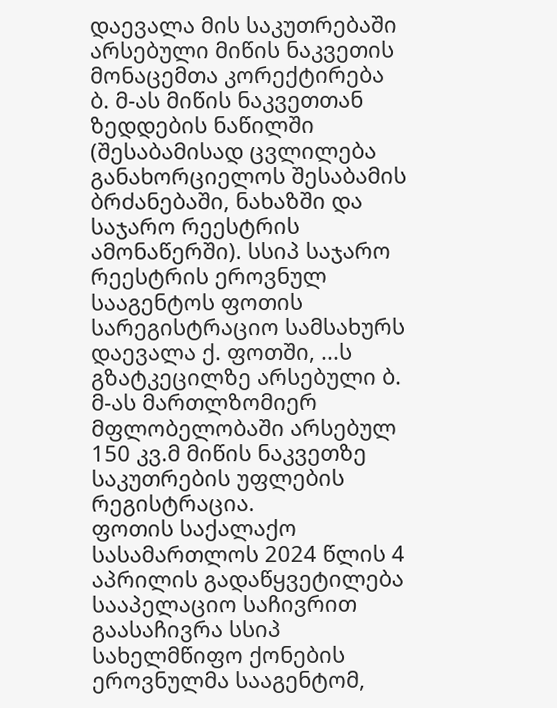დაევალა მის საკუთრებაში არსებული მიწის ნაკვეთის მონაცემთა კორექტირება ბ. მ-ას მიწის ნაკვეთთან ზედდების ნაწილში (შესაბამისად ცვლილება განახორციელოს შესაბამის ბრძანებაში, ნახაზში და საჯარო რეესტრის ამონაწერში). სსიპ საჯარო რეესტრის ეროვნულ სააგენტოს ფოთის სარეგისტრაციო სამსახურს დაევალა ქ. ფოთში, ...ს გზატკეცილზე არსებული ბ. მ-ას მართლზომიერ მფლობელობაში არსებულ 150 კვ.მ მიწის ნაკვეთზე საკუთრების უფლების რეგისტრაცია.
ფოთის საქალაქო სასამართლოს 2024 წლის 4 აპრილის გადაწყვეტილება სააპელაციო საჩივრით გაასაჩივრა სსიპ სახელმწიფო ქონების ეროვნულმა სააგენტომ,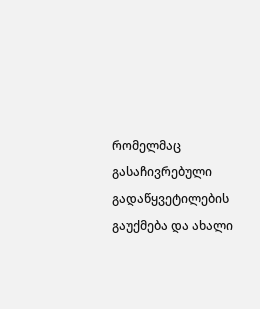რომელმაც გასაჩივრებული გადაწყვეტილების გაუქმება და ახალი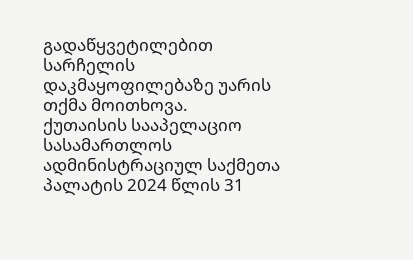გადაწყვეტილებით სარჩელის დაკმაყოფილებაზე უარის თქმა მოითხოვა.
ქუთაისის სააპელაციო სასამართლოს ადმინისტრაციულ საქმეთა პალატის 2024 წლის 31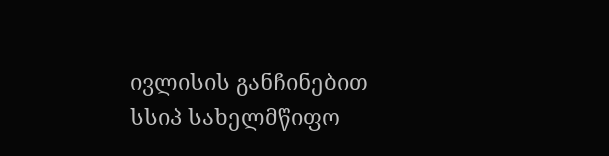ივლისის განჩინებით სსიპ სახელმწიფო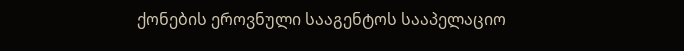ქონების ეროვნული სააგენტოს სააპელაციო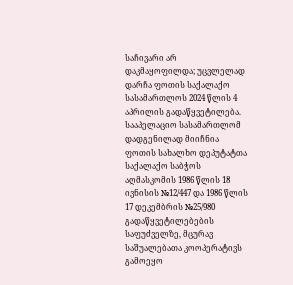საჩივარი არ დაკმაყოფილდა; უცვლელად დარჩა ფოთის საქალაქო სასამართლოს 2024 წლის 4 აპრილის გადაწყვეტილება.
სააპელაციო სასამართლომ დადგენილად მიიჩნია ფოთის სახალხო დეპუტატთა საქალაქო საბჭოს აღმასკომის 1986 წლის 18 ივნისის №12/447 და 1986 წლის 17 დეკემბრის №25/980 გადაწყვეტილებების საფუძველზე, მცურავ საშუალებათა კოოპერატივს გამოეყო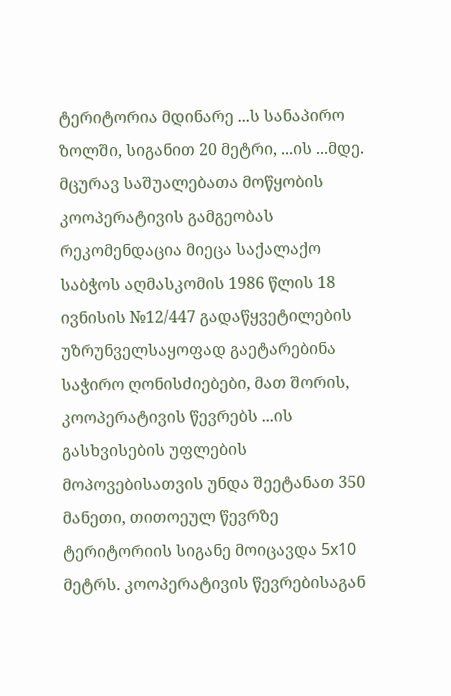ტერიტორია მდინარე ...ს სანაპირო ზოლში, სიგანით 20 მეტრი, ...ის ...მდე. მცურავ საშუალებათა მოწყობის კოოპერატივის გამგეობას რეკომენდაცია მიეცა საქალაქო საბჭოს აღმასკომის 1986 წლის 18 ივნისის №12/447 გადაწყვეტილების უზრუნველსაყოფად გაეტარებინა საჭირო ღონისძიებები, მათ შორის, კოოპერატივის წევრებს ...ის გასხვისების უფლების მოპოვებისათვის უნდა შეეტანათ 350 მანეთი, თითოეულ წევრზე ტერიტორიის სიგანე მოიცავდა 5x10 მეტრს. კოოპერატივის წევრებისაგან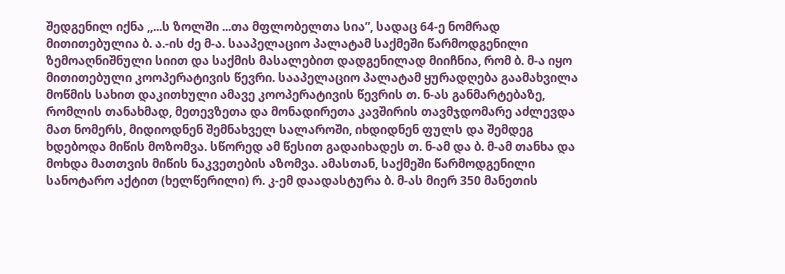შედგენილ იქნა ,,...ს ზოლში ...თა მფლობელთა სია”, სადაც 64-ე ნომრად მითითებულია ბ. ა.-ის ძე მ-ა. სააპელაციო პალატამ საქმეში წარმოდგენილი ზემოაღნიშნული სიით და საქმის მასალებით დადგენილად მიიჩნია, რომ ბ. მ-ა იყო მითითებული კოოპერატივის წევრი. სააპელაციო პალატამ ყურადღება გაამახვილა მოწმის სახით დაკითხული ამავე კოოპერატივის წევრის თ. ნ-ას განმარტებაზე, რომლის თანახმად, მეთევზეთა და მონადირეთა კავშირის თავმჯდომარე აძლევდა მათ ნომერს, მიდიოდნენ შემნახველ სალაროში, იხდიდნენ ფულს და შემდეგ ხდებოდა მიწის მოზომვა. სწორედ ამ წესით გადაიხადეს თ. ნ-ამ და ბ. მ-ამ თანხა და მოხდა მათთვის მიწის ნაკვეთების აზომვა. ამასთან, საქმეში წარმოდგენილი სანოტარო აქტით (ხელწერილი) რ. კ-ემ დაადასტურა ბ. მ-ას მიერ 350 მანეთის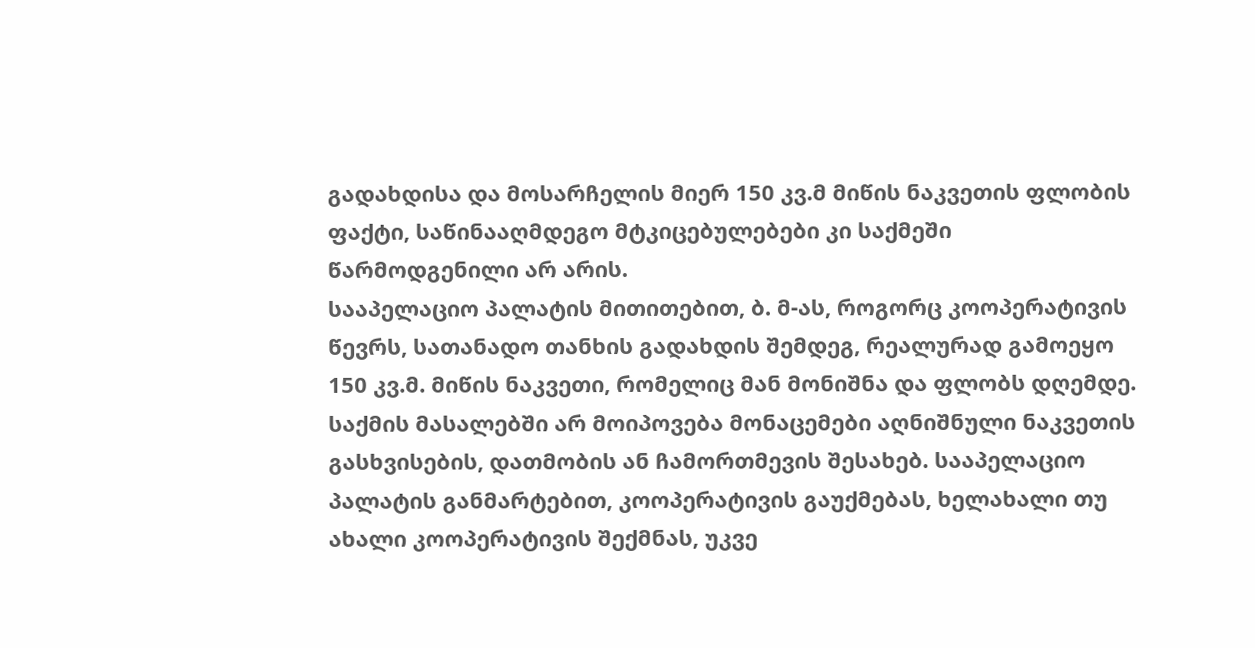გადახდისა და მოსარჩელის მიერ 150 კვ.მ მიწის ნაკვეთის ფლობის ფაქტი, საწინააღმდეგო მტკიცებულებები კი საქმეში წარმოდგენილი არ არის.
სააპელაციო პალატის მითითებით, ბ. მ-ას, როგორც კოოპერატივის წევრს, სათანადო თანხის გადახდის შემდეგ, რეალურად გამოეყო 150 კვ.მ. მიწის ნაკვეთი, რომელიც მან მონიშნა და ფლობს დღემდე. საქმის მასალებში არ მოიპოვება მონაცემები აღნიშნული ნაკვეთის გასხვისების, დათმობის ან ჩამორთმევის შესახებ. სააპელაციო პალატის განმარტებით, კოოპერატივის გაუქმებას, ხელახალი თუ ახალი კოოპერატივის შექმნას, უკვე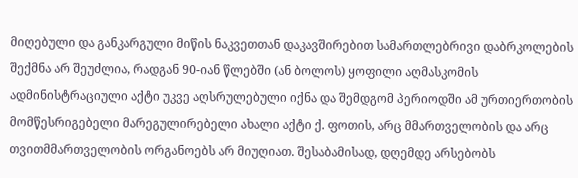მიღებული და განკარგული მიწის ნაკვეთთან დაკავშირებით სამართლებრივი დაბრკოლების შექმნა არ შეუძლია, რადგან 90-იან წლებში (ან ბოლოს) ყოფილი აღმასკომის ადმინისტრაციული აქტი უკვე აღსრულებული იქნა და შემდგომ პერიოდში ამ ურთიერთობის მომწესრიგებელი მარეგულირებელი ახალი აქტი ქ. ფოთის, არც მმართველობის და არც თვითმმართველობის ორგანოებს არ მიუღიათ. შესაბამისად, დღემდე არსებობს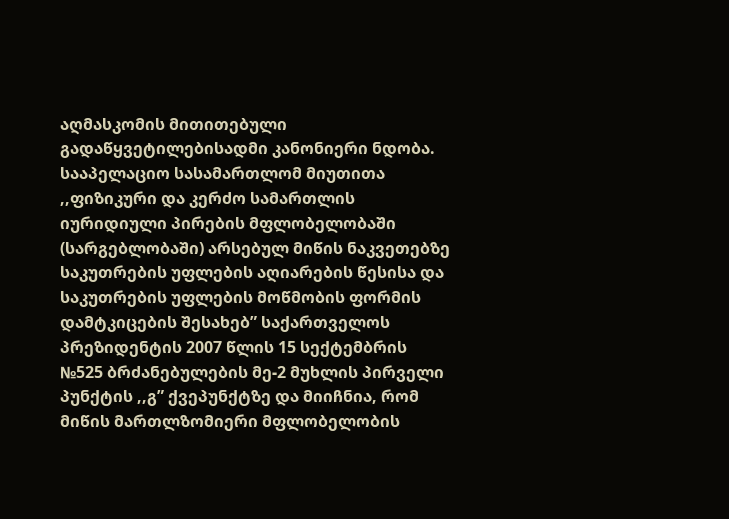აღმასკომის მითითებული გადაწყვეტილებისადმი კანონიერი ნდობა.
სააპელაციო სასამართლომ მიუთითა ,,ფიზიკური და კერძო სამართლის იურიდიული პირების მფლობელობაში (სარგებლობაში) არსებულ მიწის ნაკვეთებზე საკუთრების უფლების აღიარების წესისა და საკუთრების უფლების მოწმობის ფორმის დამტკიცების შესახებ” საქართველოს პრეზიდენტის 2007 წლის 15 სექტემბრის №525 ბრძანებულების მე-2 მუხლის პირველი პუნქტის ,,გ” ქვეპუნქტზე და მიიჩნია, რომ მიწის მართლზომიერი მფლობელობის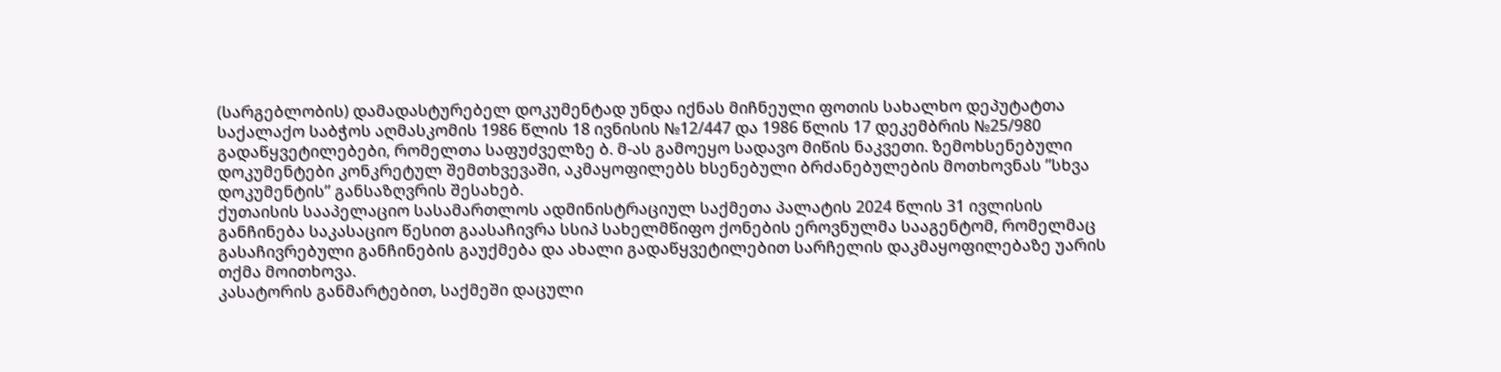(სარგებლობის) დამადასტურებელ დოკუმენტად უნდა იქნას მიჩნეული ფოთის სახალხო დეპუტატთა საქალაქო საბჭოს აღმასკომის 1986 წლის 18 ივნისის №12/447 და 1986 წლის 17 დეკემბრის №25/980 გადაწყვეტილებები, რომელთა საფუძველზე ბ. მ-ას გამოეყო სადავო მიწის ნაკვეთი. ზემოხსენებული დოკუმენტები კონკრეტულ შემთხვევაში, აკმაყოფილებს ხსენებული ბრძანებულების მოთხოვნას ”სხვა დოკუმენტის” განსაზღვრის შესახებ.
ქუთაისის სააპელაციო სასამართლოს ადმინისტრაციულ საქმეთა პალატის 2024 წლის 31 ივლისის განჩინება საკასაციო წესით გაასაჩივრა სსიპ სახელმწიფო ქონების ეროვნულმა სააგენტომ, რომელმაც გასაჩივრებული განჩინების გაუქმება და ახალი გადაწყვეტილებით სარჩელის დაკმაყოფილებაზე უარის თქმა მოითხოვა.
კასატორის განმარტებით, საქმეში დაცული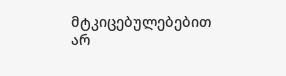მტკიცებულებებით არ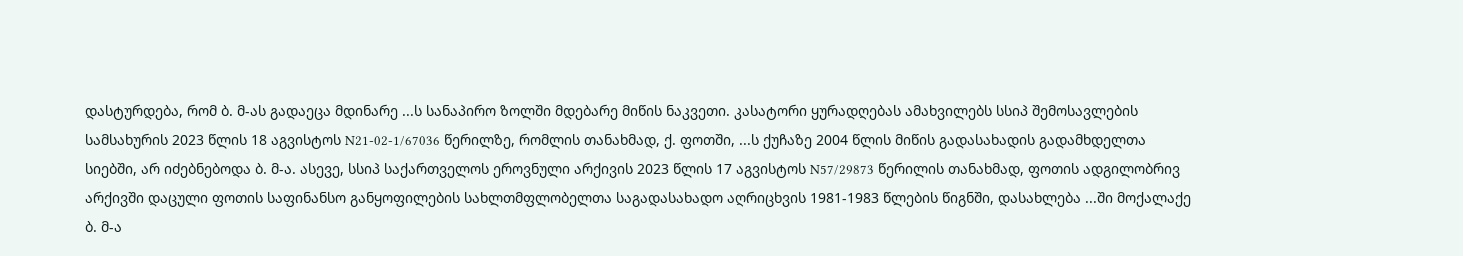დასტურდება, რომ ბ. მ-ას გადაეცა მდინარე ...ს სანაპირო ზოლში მდებარე მიწის ნაკვეთი. კასატორი ყურადღებას ამახვილებს სსიპ შემოსავლების სამსახურის 2023 წლის 18 აგვისტოს N21-02-1/67036 წერილზე, რომლის თანახმად, ქ. ფოთში, ...ს ქუჩაზე 2004 წლის მიწის გადასახადის გადამხდელთა სიებში, არ იძებნებოდა ბ. მ-ა. ასევე, სსიპ საქართველოს ეროვნული არქივის 2023 წლის 17 აგვისტოს N57/29873 წერილის თანახმად, ფოთის ადგილობრივ არქივში დაცული ფოთის საფინანსო განყოფილების სახლთმფლობელთა საგადასახადო აღრიცხვის 1981-1983 წლების წიგნში, დასახლება ...ში მოქალაქე ბ. მ-ა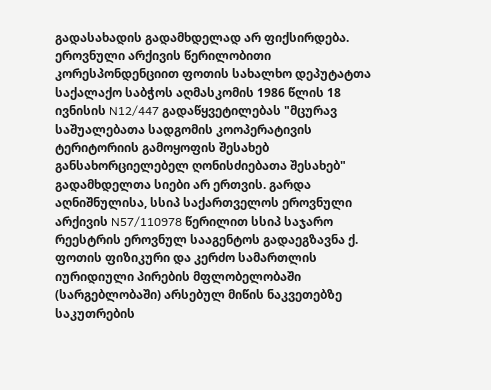გადასახადის გადამხდელად არ ფიქსირდება. ეროვნული არქივის წერილობითი კორესპონდენციით ფოთის სახალხო დეპუტატთა საქალაქო საბჭოს აღმასკომის 1986 წლის 18 ივნისის N12/447 გადაწყვეტილებას "მცურავ საშუალებათა სადგომის კოოპერატივის ტერიტორიის გამოყოფის შესახებ განსახორციელებელ ღონისძიებათა შესახებ" გადამხდელთა სიები არ ერთვის. გარდა აღნიშნულისა, სსიპ საქართველოს ეროვნული არქივის N57/110978 წერილით სსიპ საჯარო რეესტრის ეროვნულ სააგენტოს გადაეგზავნა ქ. ფოთის ფიზიკური და კერძო სამართლის იურიდიული პირების მფლობელობაში (სარგებლობაში) არსებულ მიწის ნაკვეთებზე საკუთრების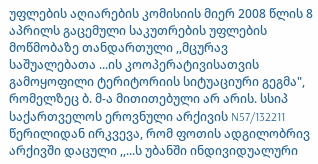უფლების აღიარების კომისიის მიერ 2008 წლის 8 აპრილს გაცემული საკუთრების უფლების მოწმობაზე თანდართული ,,მცურავ საშუალებათა ...ის კოოპერატივისათვის გამოყოფილი ტერიტორიის სიტუაციური გეგმა", რომელზეც ბ. მ-ა მითითებული არ არის. სსიპ საქართველოს ეროვნული არქივის N57/132211 წერილიდან ირკვევა, რომ ფოთის ადგილობრივ არქივში დაცული ,,...ს უბანში ინდივიდუალური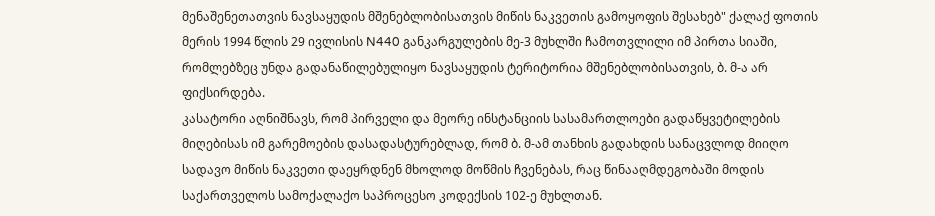მენაშენეთათვის ნავსაყუდის მშენებლობისათვის მიწის ნაკვეთის გამოყოფის შესახებ" ქალაქ ფოთის მერის 1994 წლის 29 ივლისის N440 განკარგულების მე-3 მუხლში ჩამოთვლილი იმ პირთა სიაში, რომლებზეც უნდა გადანაწილებულიყო ნავსაყუდის ტერიტორია მშენებლობისათვის, ბ. მ-ა არ ფიქსირდება.
კასატორი აღნიშნავს, რომ პირველი და მეორე ინსტანციის სასამართლოები გადაწყვეტილების მიღებისას იმ გარემოების დასადასტურებლად, რომ ბ. მ-ამ თანხის გადახდის სანაცვლოდ მიიღო სადავო მიწის ნაკვეთი დაეყრდნენ მხოლოდ მოწმის ჩვენებას, რაც წინააღმდეგობაში მოდის საქართველოს სამოქალაქო საპროცესო კოდექსის 102-ე მუხლთან.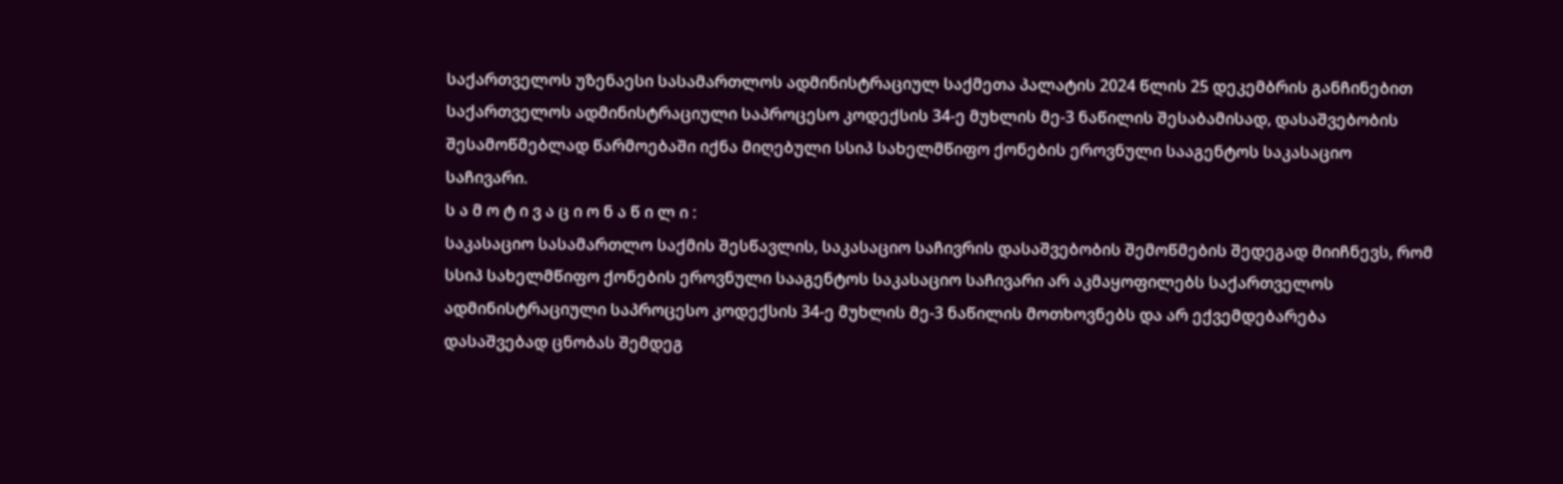საქართველოს უზენაესი სასამართლოს ადმინისტრაციულ საქმეთა პალატის 2024 წლის 25 დეკემბრის განჩინებით საქართველოს ადმინისტრაციული საპროცესო კოდექსის 34-ე მუხლის მე-3 ნაწილის შესაბამისად, დასაშვებობის შესამოწმებლად წარმოებაში იქნა მიღებული სსიპ სახელმწიფო ქონების ეროვნული სააგენტოს საკასაციო საჩივარი.
ს ა მ ო ტ ი ვ ა ც ი ო ნ ა წ ი ლ ი :
საკასაციო სასამართლო საქმის შესწავლის, საკასაციო საჩივრის დასაშვებობის შემოწმების შედეგად მიიჩნევს, რომ სსიპ სახელმწიფო ქონების ეროვნული სააგენტოს საკასაციო საჩივარი არ აკმაყოფილებს საქართველოს ადმინისტრაციული საპროცესო კოდექსის 34-ე მუხლის მე-3 ნაწილის მოთხოვნებს და არ ექვემდებარება დასაშვებად ცნობას შემდეგ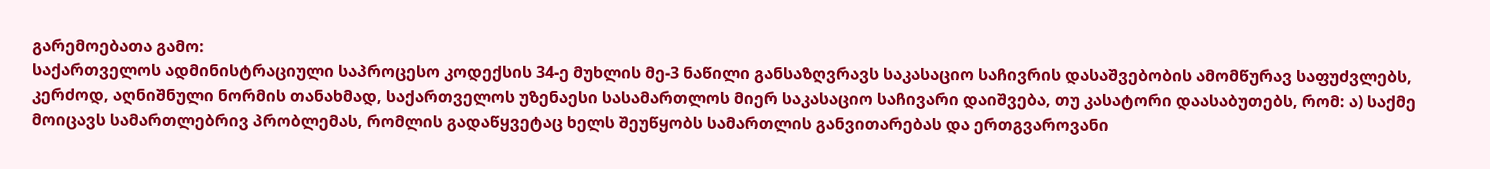გარემოებათა გამო:
საქართველოს ადმინისტრაციული საპროცესო კოდექსის 34-ე მუხლის მე-3 ნაწილი განსაზღვრავს საკასაციო საჩივრის დასაშვებობის ამომწურავ საფუძვლებს, კერძოდ, აღნიშნული ნორმის თანახმად, საქართველოს უზენაესი სასამართლოს მიერ საკასაციო საჩივარი დაიშვება, თუ კასატორი დაასაბუთებს, რომ: ა) საქმე მოიცავს სამართლებრივ პრობლემას, რომლის გადაწყვეტაც ხელს შეუწყობს სამართლის განვითარებას და ერთგვაროვანი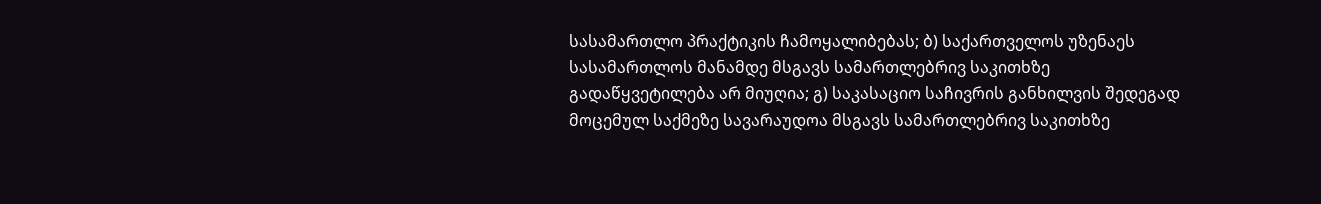სასამართლო პრაქტიკის ჩამოყალიბებას; ბ) საქართველოს უზენაეს სასამართლოს მანამდე მსგავს სამართლებრივ საკითხზე გადაწყვეტილება არ მიუღია; გ) საკასაციო საჩივრის განხილვის შედეგად მოცემულ საქმეზე სავარაუდოა მსგავს სამართლებრივ საკითხზე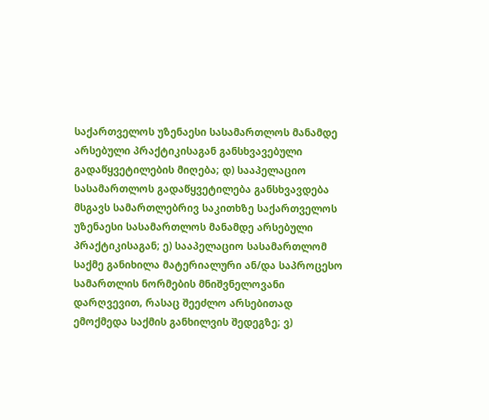საქართველოს უზენაესი სასამართლოს მანამდე არსებული პრაქტიკისაგან განსხვავებული გადაწყვეტილების მიღება; დ) სააპელაციო სასამართლოს გადაწყვეტილება განსხვავდება მსგავს სამართლებრივ საკითხზე საქართველოს უზენაესი სასამართლოს მანამდე არსებული პრაქტიკისაგან; ე) სააპელაციო სასამართლომ საქმე განიხილა მატერიალური ან/და საპროცესო სამართლის ნორმების მნიშვნელოვანი დარღვევით, რასაც შეეძლო არსებითად ემოქმედა საქმის განხილვის შედეგზე; ვ)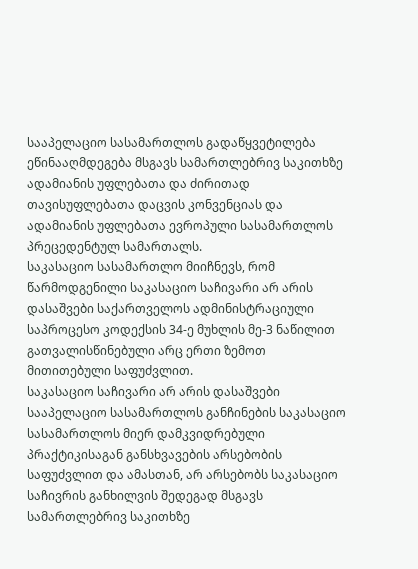სააპელაციო სასამართლოს გადაწყვეტილება ეწინააღმდეგება მსგავს სამართლებრივ საკითხზე ადამიანის უფლებათა და ძირითად თავისუფლებათა დაცვის კონვენციას და ადამიანის უფლებათა ევროპული სასამართლოს პრეცედენტულ სამართალს.
საკასაციო სასამართლო მიიჩნევს, რომ წარმოდგენილი საკასაციო საჩივარი არ არის დასაშვები საქართველოს ადმინისტრაციული საპროცესო კოდექსის 34-ე მუხლის მე-3 ნაწილით გათვალისწინებული არც ერთი ზემოთ მითითებული საფუძვლით.
საკასაციო საჩივარი არ არის დასაშვები სააპელაციო სასამართლოს განჩინების საკასაციო სასამართლოს მიერ დამკვიდრებული პრაქტიკისაგან განსხვავების არსებობის საფუძვლით და ამასთან, არ არსებობს საკასაციო საჩივრის განხილვის შედეგად მსგავს სამართლებრივ საკითხზე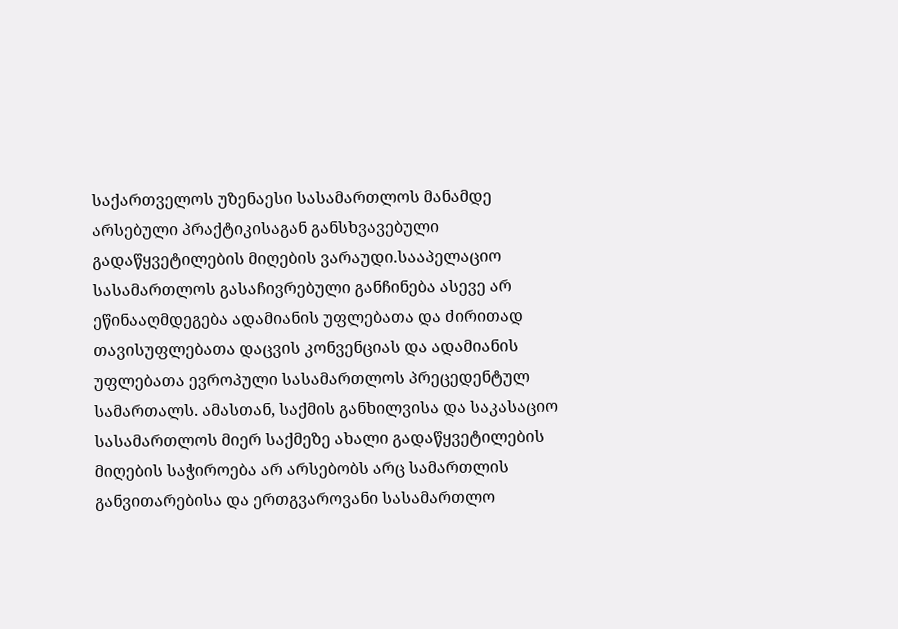საქართველოს უზენაესი სასამართლოს მანამდე არსებული პრაქტიკისაგან განსხვავებული გადაწყვეტილების მიღების ვარაუდი.სააპელაციო სასამართლოს გასაჩივრებული განჩინება ასევე არ ეწინააღმდეგება ადამიანის უფლებათა და ძირითად თავისუფლებათა დაცვის კონვენციას და ადამიანის უფლებათა ევროპული სასამართლოს პრეცედენტულ სამართალს. ამასთან, საქმის განხილვისა და საკასაციო სასამართლოს მიერ საქმეზე ახალი გადაწყვეტილების მიღების საჭიროება არ არსებობს არც სამართლის განვითარებისა და ერთგვაროვანი სასამართლო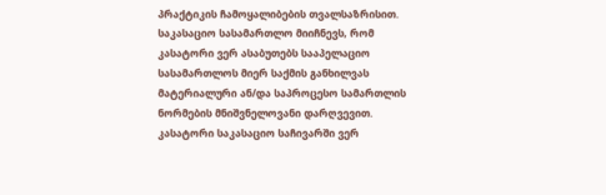პრაქტიკის ჩამოყალიბების თვალსაზრისით.
საკასაციო სასამართლო მიიჩნევს, რომ კასატორი ვერ ასაბუთებს სააპელაციო სასამართლოს მიერ საქმის განხილვას მატერიალური ან/და საპროცესო სამართლის ნორმების მნიშვნელოვანი დარღვევით. კასატორი საკასაციო საჩივარში ვერ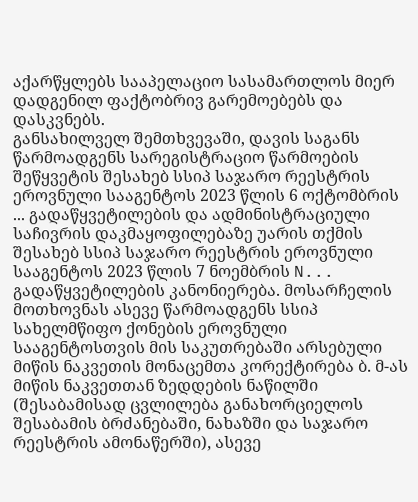აქარწყლებს სააპელაციო სასამართლოს მიერ დადგენილ ფაქტობრივ გარემოებებს და დასკვნებს.
განსახილველ შემთხვევაში, დავის საგანს წარმოადგენს სარეგისტრაციო წარმოების შეწყვეტის შესახებ სსიპ საჯარო რეესტრის ეროვნული სააგენტოს 2023 წლის 6 ოქტომბრის ... გადაწყვეტილების და ადმინისტრაციული საჩივრის დაკმაყოფილებაზე უარის თქმის შესახებ სსიპ საჯარო რეესტრის ეროვნული სააგენტოს 2023 წლის 7 ნოემბრის N... გადაწყვეტილების კანონიერება. მოსარჩელის მოთხოვნას ასევე წარმოადგენს სსიპ სახელმწიფო ქონების ეროვნული სააგენტოსთვის მის საკუთრებაში არსებული მიწის ნაკვეთის მონაცემთა კორექტირება ბ. მ-ას მიწის ნაკვეთთან ზედდების ნაწილში (შესაბამისად ცვლილება განახორციელოს შესაბამის ბრძანებაში, ნახაზში და საჯარო რეესტრის ამონაწერში), ასევე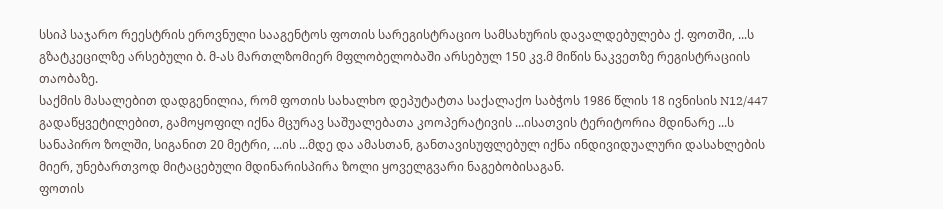სსიპ საჯარო რეესტრის ეროვნული სააგენტოს ფოთის სარეგისტრაციო სამსახურის დავალდებულება ქ. ფოთში, ...ს გზატკეცილზე არსებული ბ. მ-ას მართლზომიერ მფლობელობაში არსებულ 150 კვ.მ მიწის ნაკვეთზე რეგისტრაციის თაობაზე.
საქმის მასალებით დადგენილია, რომ ფოთის სახალხო დეპუტატთა საქალაქო საბჭოს 1986 წლის 18 ივნისის N12/447 გადაწყვეტილებით, გამოყოფილ იქნა მცურავ საშუალებათა კოოპერატივის ...ისათვის ტერიტორია მდინარე ...ს სანაპირო ზოლში, სიგანით 20 მეტრი, ...ის ...მდე და ამასთან, განთავისუფლებულ იქნა ინდივიდუალური დასახლების მიერ, უნებართვოდ მიტაცებული მდინარისპირა ზოლი ყოველგვარი ნაგებობისაგან.
ფოთის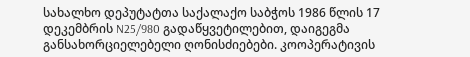სახალხო დეპუტატთა საქალაქო საბჭოს 1986 წლის 17 დეკემბრის N25/980 გადაწყვეტილებით, დაიგეგმა განსახორციელებელი ღონისძიებები. კოოპერატივის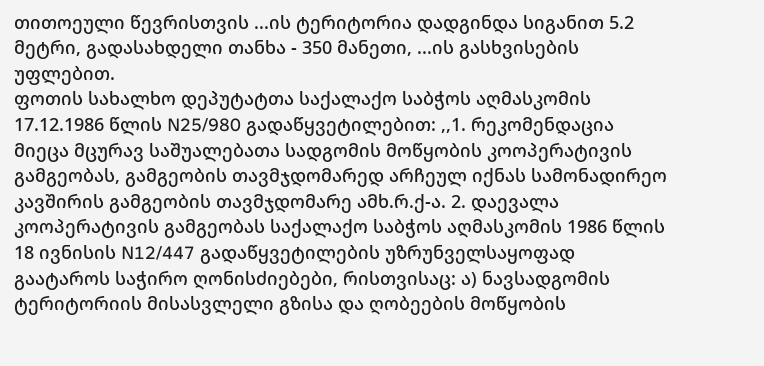თითოეული წევრისთვის ...ის ტერიტორია დადგინდა სიგანით 5.2 მეტრი, გადასახდელი თანხა - 350 მანეთი, ...ის გასხვისების უფლებით.
ფოთის სახალხო დეპუტატთა საქალაქო საბჭოს აღმასკომის 17.12.1986 წლის N25/980 გადაწყვეტილებით: ,,1. რეკომენდაცია მიეცა მცურავ საშუალებათა სადგომის მოწყობის კოოპერატივის გამგეობას, გამგეობის თავმჯდომარედ არჩეულ იქნას სამონადირეო კავშირის გამგეობის თავმჯდომარე ამხ.რ.ქ-ა. 2. დაევალა კოოპერატივის გამგეობას საქალაქო საბჭოს აღმასკომის 1986 წლის 18 ივნისის N12/447 გადაწყვეტილების უზრუნველსაყოფად გაატაროს საჭირო ღონისძიებები, რისთვისაც: ა) ნავსადგომის ტერიტორიის მისასვლელი გზისა და ღობეების მოწყობის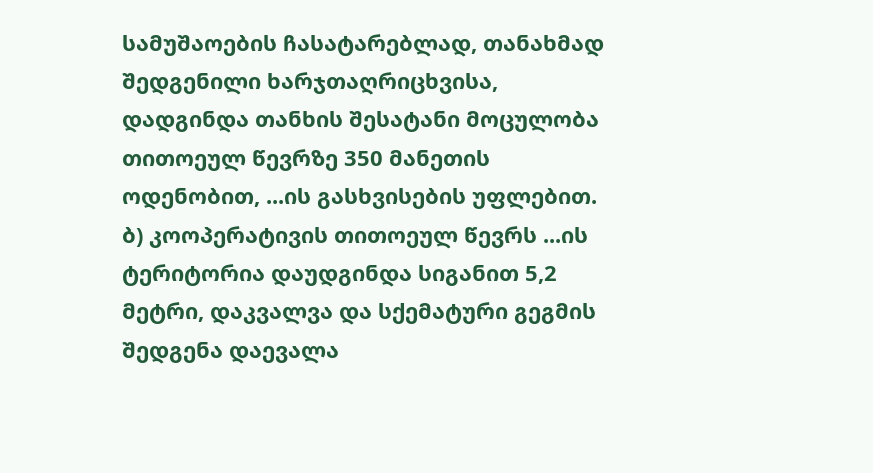სამუშაოების ჩასატარებლად, თანახმად შედგენილი ხარჯთაღრიცხვისა, დადგინდა თანხის შესატანი მოცულობა თითოეულ წევრზე 350 მანეთის ოდენობით, ...ის გასხვისების უფლებით. ბ) კოოპერატივის თითოეულ წევრს ...ის ტერიტორია დაუდგინდა სიგანით 5,2 მეტრი, დაკვალვა და სქემატური გეგმის შედგენა დაევალა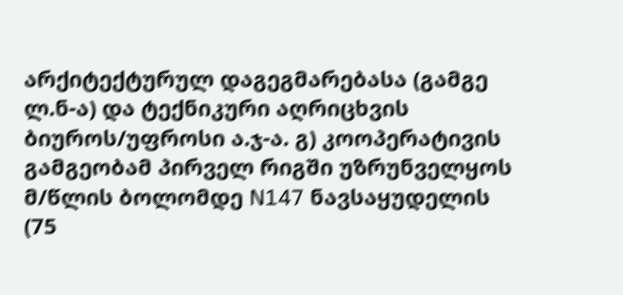არქიტექტურულ დაგეგმარებასა (გამგე ლ.ნ-ა) და ტექნიკური აღრიცხვის ბიუროს/უფროსი ა.ჯ-ა. გ) კოოპერატივის გამგეობამ პირველ რიგში უზრუნველყოს მ/წლის ბოლომდე N147 ნავსაყუდელის (75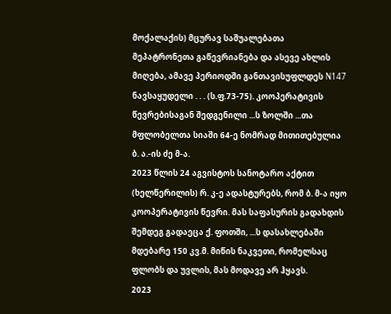მოქალაქის) მცურავ საშუალებათა მეპატრონეთა გაწევრიანება და ასევე ახლის მიღება, ამავე პერიოდში განთავისუფლდეს N147 ნავსაყუდელი . . . (ს.ფ.73-75). კოოპერატივის წევრებისაგან შედგენილი ...ს ზოლში ...თა მფლობელთა სიაში 64-ე ნომრად მითითებულია ბ. ა.-ის ძე მ-ა.
2023 წლის 24 აგვისტოს სანოტარო აქტით (ხელწერილის) რ. კ-ე ადასტურებს, რომ ბ. მ-ა იყო კოოპერატივის წევრი. მას საფასურის გადახდის შემდეგ გადაეცა ქ. ფოთში, ...ს დასახლებაში მდებარე 150 კვ.მ. მიწის ნაკვეთი, რომელსაც ფლობს და უვლის, მას მოდავე არ ჰყავს.
2023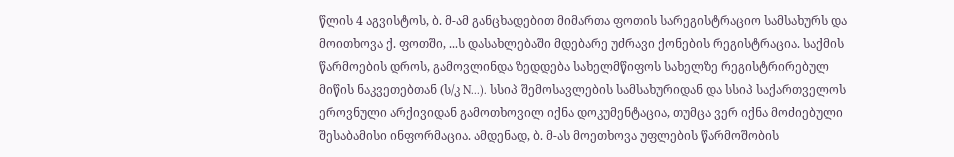წლის 4 აგვისტოს, ბ. მ-ამ განცხადებით მიმართა ფოთის სარეგისტრაციო სამსახურს და მოითხოვა ქ. ფოთში, ...ს დასახლებაში მდებარე უძრავი ქონების რეგისტრაცია. საქმის წარმოების დროს, გამოვლინდა ზედდება სახელმწიფოს სახელზე რეგისტრირებულ მიწის ნაკვეთებთან (ს/კ N...). სსიპ შემოსავლების სამსახურიდან და სსიპ საქართველოს ეროვნული არქივიდან გამოთხოვილ იქნა დოკუმენტაცია, თუმცა ვერ იქნა მოძიებული შესაბამისი ინფორმაცია. ამდენად, ბ. მ-ას მოეთხოვა უფლების წარმოშობის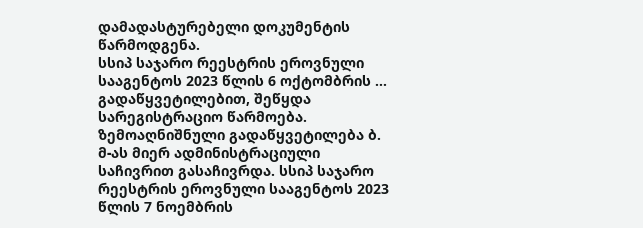დამადასტურებელი დოკუმენტის წარმოდგენა.
სსიპ საჯარო რეესტრის ეროვნული სააგენტოს 2023 წლის 6 ოქტომბრის ... გადაწყვეტილებით, შეწყდა სარეგისტრაციო წარმოება. ზემოაღნიშნული გადაწყვეტილება ბ. მ-ას მიერ ადმინისტრაციული საჩივრით გასაჩივრდა. სსიპ საჯარო რეესტრის ეროვნული სააგენტოს 2023 წლის 7 ნოემბრის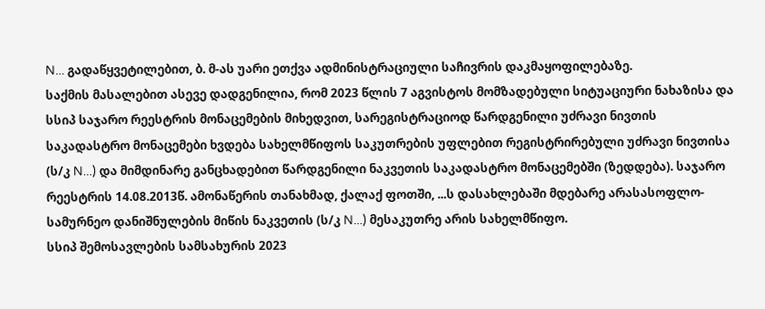N... გადაწყვეტილებით, ბ. მ-ას უარი ეთქვა ადმინისტრაციული საჩივრის დაკმაყოფილებაზე.
საქმის მასალებით ასევე დადგენილია, რომ 2023 წლის 7 აგვისტოს მომზადებული სიტუაციური ნახაზისა და სსიპ საჯარო რეესტრის მონაცემების მიხედვით, სარეგისტრაციოდ წარდგენილი უძრავი ნივთის საკადასტრო მონაცემები ხვდება სახელმწიფოს საკუთრების უფლებით რეგისტრირებული უძრავი ნივთისა (ს/კ N...) და მიმდინარე განცხადებით წარდგენილი ნაკვეთის საკადასტრო მონაცემებში (ზედდება). საჯარო რეესტრის 14.08.2013წ. ამონაწერის თანახმად, ქალაქ ფოთში, ...ს დასახლებაში მდებარე არასასოფლო-სამურნეო დანიშნულების მიწის ნაკვეთის (ს/კ N...) მესაკუთრე არის სახელმწიფო.
სსიპ შემოსავლების სამსახურის 2023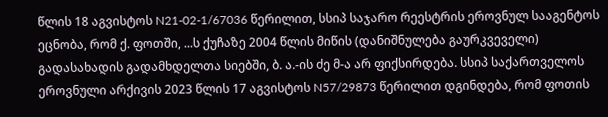წლის 18 აგვისტოს N21-02-1/67036 წერილით, სსიპ საჯარო რეესტრის ეროვნულ სააგენტოს ეცნობა, რომ ქ. ფოთში, ...ს ქუჩაზე 2004 წლის მიწის (დანიშნულება გაურკვეველი) გადასახადის გადამხდელთა სიებში, ბ. ა.-ის ძე მ-ა არ ფიქსირდება. სსიპ საქართველოს ეროვნული არქივის 2023 წლის 17 აგვისტოს N57/29873 წერილით დგინდება, რომ ფოთის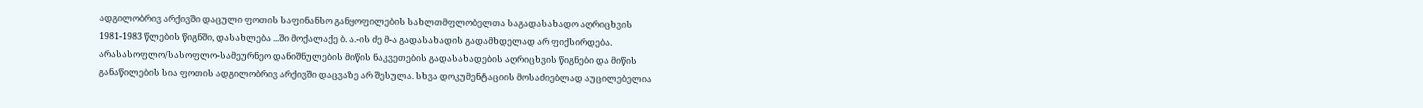ადგილობრივ არქივში დაცული ფოთის საფინანსო განყოფილების სახლთმფლობელთა საგადასახადო აღრიცხვის 1981-1983 წლების წიგნში, დასახლება ...ში მოქალაქე ბ. ა.-ის ძე მ-ა გადასახადის გადამხდელად არ ფიქსირდება. არასასოფლო/სასოფლო-სამეურნეო დანიშნულების მიწის ნაკვეთების გადასახადების აღრიცხვის წიგნები და მიწის განაწილების სია ფოთის ადგილობრივ არქივში დაცვაზე არ შესულა. სხვა დოკუმენტაციის მოსაძიებლად აუცილებელია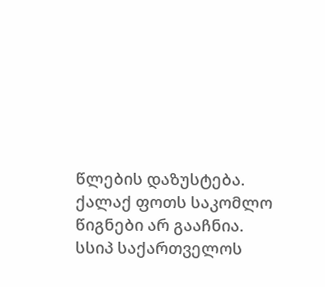წლების დაზუსტება. ქალაქ ფოთს საკომლო წიგნები არ გააჩნია.
სსიპ საქართველოს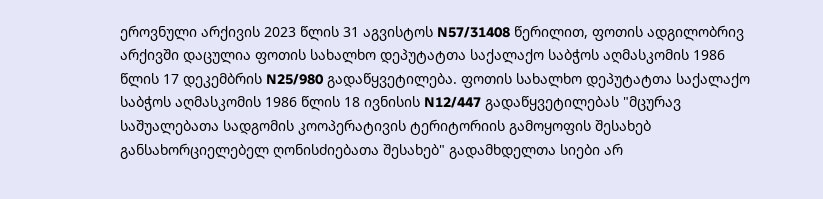ეროვნული არქივის 2023 წლის 31 აგვისტოს N57/31408 წერილით, ფოთის ადგილობრივ არქივში დაცულია ფოთის სახალხო დეპუტატთა საქალაქო საბჭოს აღმასკომის 1986 წლის 17 დეკემბრის N25/980 გადაწყვეტილება. ფოთის სახალხო დეპუტატთა საქალაქო საბჭოს აღმასკომის 1986 წლის 18 ივნისის N12/447 გადაწყვეტილებას "მცურავ საშუალებათა სადგომის კოოპერატივის ტერიტორიის გამოყოფის შესახებ განსახორციელებელ ღონისძიებათა შესახებ" გადამხდელთა სიები არ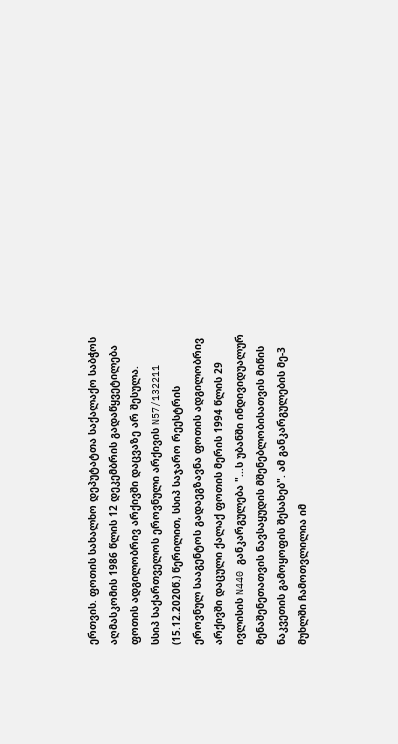ერთვის. ფოთის სახალხო დეპუტატთა საქალაქო საბჭოს აღმასკომის 1986 წლის 12 დეკემბრის გადაწყვეტილება ფოთის ადგილობრივ არქივში დაცვაზე არ შესულა.
სსიპ საქართველოს ეროვნული არქივის N57/132211 (15.12.2020წ.) წერილით, სსიპ საჯარო რეესტრის ეროვნულ სააგენტოს გადაეგზავნა ფოთის ადგილობრივ არქივში დაცული ქალაქ ფოთის მერის 1994 წლის 29 ივლისის N440 განკარგულება "...ს უბანში ინდივიდუალურ მენაშენეთათვის ნავსაყუდის მშენებლობისათვის მიწის ნაკვეთის გამოყოფის შესახებ". ამ განკარგულების მე-3 მუხლში ჩამოთვლილია იმ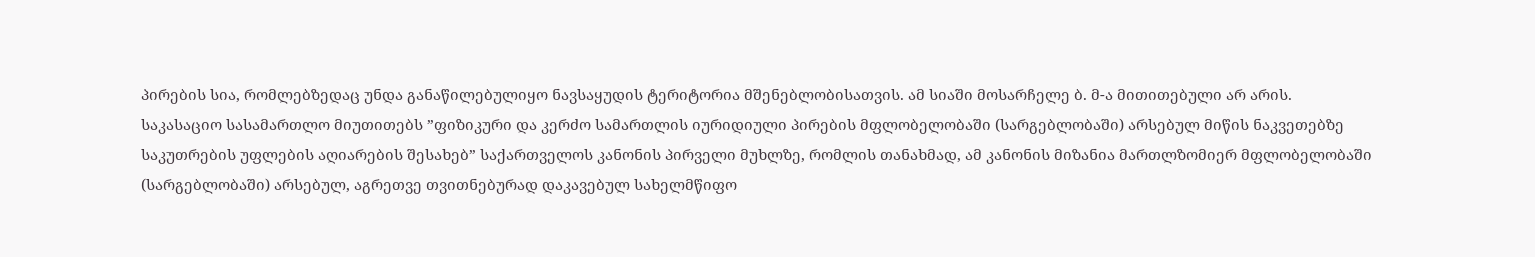პირების სია, რომლებზედაც უნდა განაწილებულიყო ნავსაყუდის ტერიტორია მშენებლობისათვის. ამ სიაში მოსარჩელე ბ. მ-ა მითითებული არ არის.
საკასაციო სასამართლო მიუთითებს ”ფიზიკური და კერძო სამართლის იურიდიული პირების მფლობელობაში (სარგებლობაში) არსებულ მიწის ნაკვეთებზე საკუთრების უფლების აღიარების შესახებ” საქართველოს კანონის პირველი მუხლზე, რომლის თანახმად, ამ კანონის მიზანია მართლზომიერ მფლობელობაში (სარგებლობაში) არსებულ, აგრეთვე თვითნებურად დაკავებულ სახელმწიფო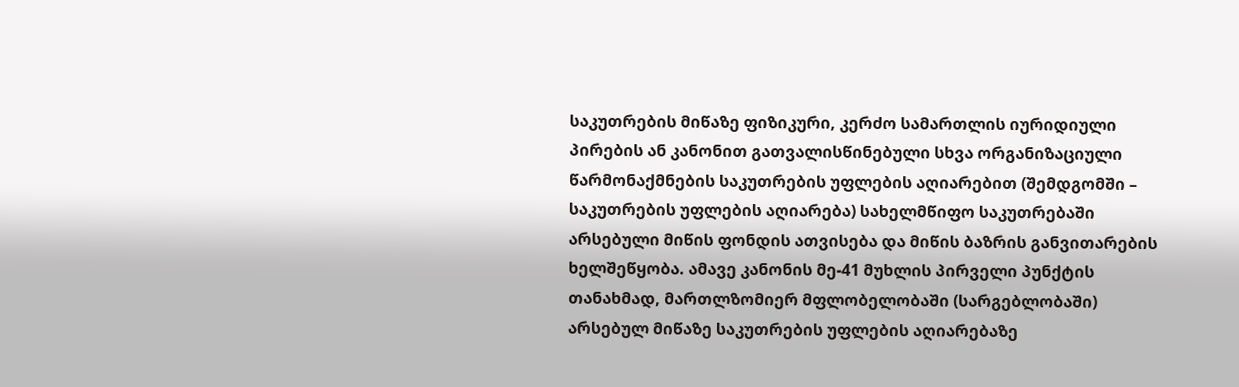საკუთრების მიწაზე ფიზიკური, კერძო სამართლის იურიდიული პირების ან კანონით გათვალისწინებული სხვა ორგანიზაციული წარმონაქმნების საკუთრების უფლების აღიარებით (შემდგომში – საკუთრების უფლების აღიარება) სახელმწიფო საკუთრებაში არსებული მიწის ფონდის ათვისება და მიწის ბაზრის განვითარების ხელშეწყობა. ამავე კანონის მე-41 მუხლის პირველი პუნქტის თანახმად, მართლზომიერ მფლობელობაში (სარგებლობაში) არსებულ მიწაზე საკუთრების უფლების აღიარებაზე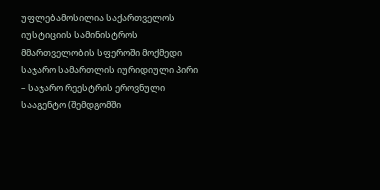უფლებამოსილია საქართველოს იუსტიციის სამინისტროს მმართველობის სფეროში მოქმედი საჯარო სამართლის იურიდიული პირი – საჯარო რეესტრის ეროვნული სააგენტო (შემდგომში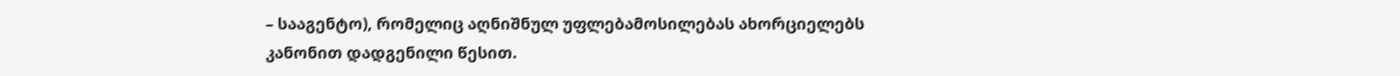– სააგენტო), რომელიც აღნიშნულ უფლებამოსილებას ახორციელებს კანონით დადგენილი წესით.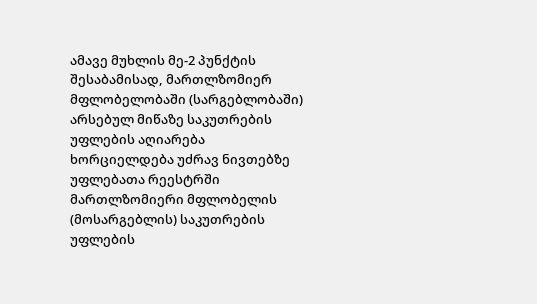ამავე მუხლის მე-2 პუნქტის შესაბამისად, მართლზომიერ მფლობელობაში (სარგებლობაში) არსებულ მიწაზე საკუთრების უფლების აღიარება ხორციელდება უძრავ ნივთებზე უფლებათა რეესტრში მართლზომიერი მფლობელის (მოსარგებლის) საკუთრების უფლების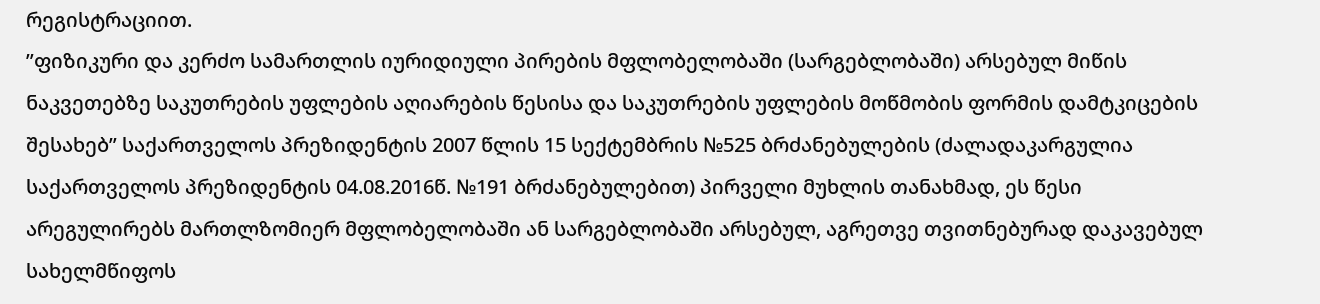რეგისტრაციით.
”ფიზიკური და კერძო სამართლის იურიდიული პირების მფლობელობაში (სარგებლობაში) არსებულ მიწის ნაკვეთებზე საკუთრების უფლების აღიარების წესისა და საკუთრების უფლების მოწმობის ფორმის დამტკიცების შესახებ” საქართველოს პრეზიდენტის 2007 წლის 15 სექტემბრის №525 ბრძანებულების (ძალადაკარგულია საქართველოს პრეზიდენტის 04.08.2016წ. №191 ბრძანებულებით) პირველი მუხლის თანახმად, ეს წესი არეგულირებს მართლზომიერ მფლობელობაში ან სარგებლობაში არსებულ, აგრეთვე თვითნებურად დაკავებულ სახელმწიფოს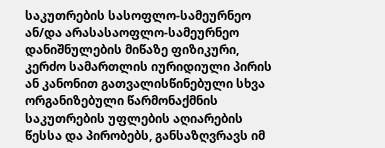საკუთრების სასოფლო-სამეურნეო ან/და არასასაოფლო-სამეურნეო დანიშნულების მიწაზე ფიზიკური, კერძო სამართლის იურიდიული პირის ან კანონით გათვალისწინებული სხვა ორგანიზებული წარმონაქმნის საკუთრების უფლების აღიარების წესსა და პირობებს, განსაზღვრავს იმ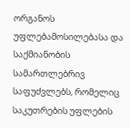ორგანოს უფლებამოსილებასა და საქმიანობის სამართლებრივ საფუძვლებს, რომელიც საკუთრების უფლების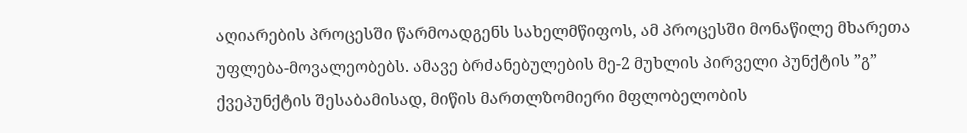აღიარების პროცესში წარმოადგენს სახელმწიფოს, ამ პროცესში მონაწილე მხარეთა უფლება-მოვალეობებს. ამავე ბრძანებულების მე-2 მუხლის პირველი პუნქტის ”გ” ქვეპუნქტის შესაბამისად, მიწის მართლზომიერი მფლობელობის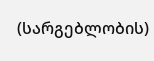(სარგებლობის)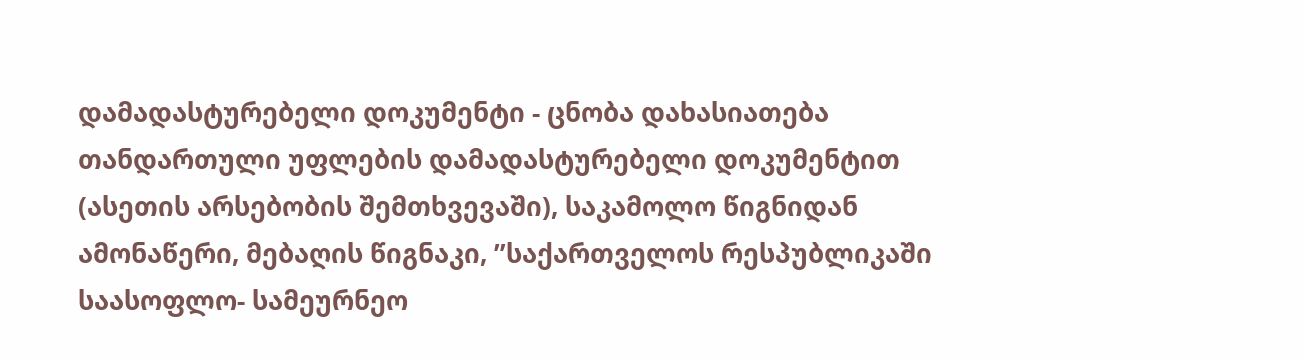დამადასტურებელი დოკუმენტი - ცნობა დახასიათება თანდართული უფლების დამადასტურებელი დოკუმენტით (ასეთის არსებობის შემთხვევაში), საკამოლო წიგნიდან ამონაწერი, მებაღის წიგნაკი, ”საქართველოს რესპუბლიკაში საასოფლო- სამეურნეო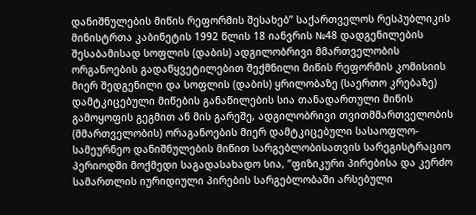დანიშნულების მიწის რეფორმის შესახებ” საქართველოს რესპუბლიკის მინისტრთა კაბინეტის 1992 წლის 18 იანვრის №48 დადგენილების შესაბამისად სოფლის (დაბის) ადგილობრივი მმართველობის ორგანოების გადაწყვეტილებით შექმნილი მიწის რეფორმის კომისიის მიერ შედგენილი და სოფლის (დაბის) ყრილობაზე (საერთო კრებაზე) დამტკიცებული მიწების განაწილების სია თანადართული მიწის გამოყოფის გეგმით ან მის გარეშე, ადგილობრივი თვითმმართველობის (მმართველობის) ორაგანოების მიერ დამტკიცებული სასაოფლო-სამეურნეო დანიშნულების მიწით სარგებლობისათვის სარეგისტრაციო პერიოდში მოქმედი საგადასახადო სია, ”ფიზიკური პირებისა და კერძო სამართლის იურიდიული პირების სარგებლობაში არსებული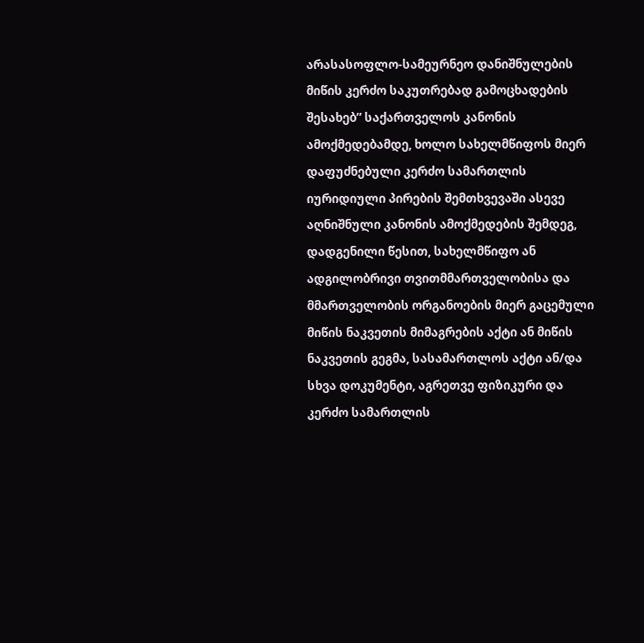არასასოფლო-სამეურნეო დანიშნულების მიწის კერძო საკუთრებად გამოცხადების შესახებ” საქართველოს კანონის ამოქმედებამდე, ხოლო სახელმწიფოს მიერ დაფუძნებული კერძო სამართლის იურიდიული პირების შემთხვევაში ასევე აღნიშნული კანონის ამოქმედების შემდეგ, დადგენილი წესით, სახელმწიფო ან ადგილობრივი თვითმმართველობისა და მმართველობის ორგანოების მიერ გაცემული მიწის ნაკვეთის მიმაგრების აქტი ან მიწის ნაკვეთის გეგმა, სასამართლოს აქტი ან/და სხვა დოკუმენტი, აგრეთვე ფიზიკური და კერძო სამართლის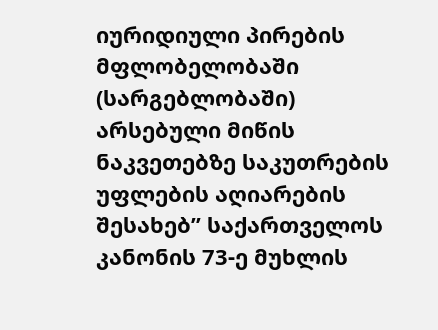იურიდიული პირების მფლობელობაში (სარგებლობაში) არსებული მიწის ნაკვეთებზე საკუთრების უფლების აღიარების შესახებ” საქართველოს კანონის 73-ე მუხლის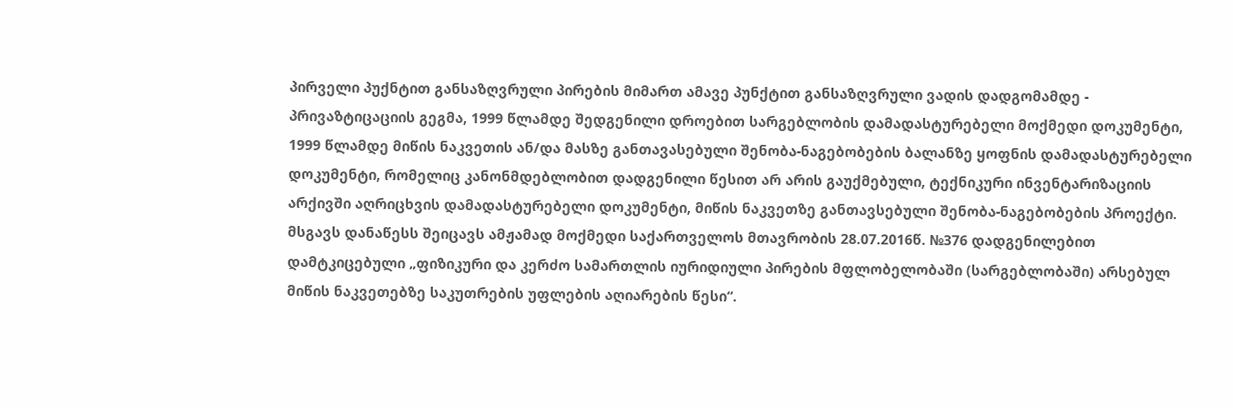პირველი პუქნტით განსაზღვრული პირების მიმართ ამავე პუნქტით განსაზღვრული ვადის დადგომამდე - პრივაზტიცაციის გეგმა, 1999 წლამდე შედგენილი დროებით სარგებლობის დამადასტურებელი მოქმედი დოკუმენტი, 1999 წლამდე მიწის ნაკვეთის ან/და მასზე განთავასებული შენობა-ნაგებობების ბალანზე ყოფნის დამადასტურებელი დოკუმენტი, რომელიც კანონმდებლობით დადგენილი წესით არ არის გაუქმებული, ტექნიკური ინვენტარიზაციის არქივში აღრიცხვის დამადასტურებელი დოკუმენტი, მიწის ნაკვეთზე განთავსებული შენობა-ნაგებობების პროექტი.
მსგავს დანაწესს შეიცავს ამჟამად მოქმედი საქართველოს მთავრობის 28.07.2016წ. №376 დადგენილებით დამტკიცებული „ფიზიკური და კერძო სამართლის იურიდიული პირების მფლობელობაში (სარგებლობაში) არსებულ მიწის ნაკვეთებზე საკუთრების უფლების აღიარების წესი“.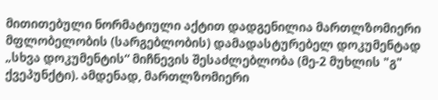მითითებული ნორმატიული აქტით დადგენილია მართლზომიერი მფლობელობის (სარგებლობის) დამადასტურებელ დოკუმენტად „სხვა დოკუმენტის“ მიჩნევის შესაძლებლობა (მე-2 მუხლის "გ" ქვეპუნქტი). ამდენად, მართლზომიერი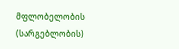მფლობელობის (სარგებლობის)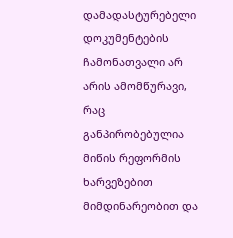დამადასტურებელი დოკუმენტების ჩამონათვალი არ არის ამომწურავი, რაც განპირობებულია მიწის რეფორმის ხარვეზებით მიმდინარეობით და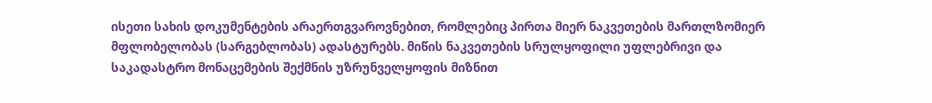ისეთი სახის დოკუმენტების არაერთგვაროვნებით, რომლებიც პირთა მიერ ნაკვეთების მართლზომიერ მფლობელობას (სარგებლობას) ადასტურებს. მიწის ნაკვეთების სრულყოფილი უფლებრივი და საკადასტრო მონაცემების შექმნის უზრუნველყოფის მიზნით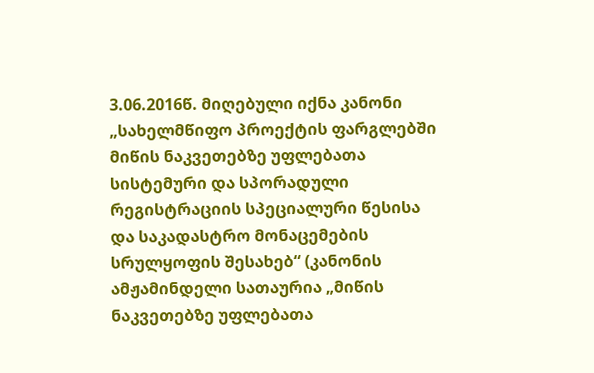3.06.2016წ. მიღებული იქნა კანონი „სახელმწიფო პროექტის ფარგლებში მიწის ნაკვეთებზე უფლებათა სისტემური და სპორადული რეგისტრაციის სპეციალური წესისა და საკადასტრო მონაცემების სრულყოფის შესახებ“ (კანონის ამჟამინდელი სათაურია „მიწის ნაკვეთებზე უფლებათა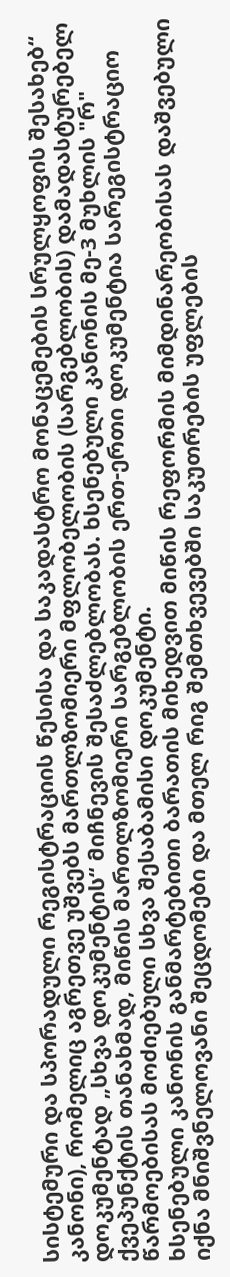სისტემური და სპორადული რეგისტრაციის წესისა და საკადასტრო მონაცემების სრულყოფის შესახებ“ კანონი), რომელიც აგრეთვე უშვებს მართლზომიერი მფლობელობის (სარგებლობის) დამადასტურებელ დოკუმენტად „სხვა დოკუმენტის“ მიჩნევის შესაძლებლობას. ხსენებული კანონის მე-3 მუხლის "რ" ქვეპუნქტის თანახმად, მიწის მართლზომიერი სარგებლობის ერთ-ერთი დოკუმენტია სარეგისტრაციო წარმოებისას მოძიებული სხვა შესაბამისი დოკუმენტი.
ხსენებული კანონის განმარტებითი ბარათის მიხედვით მიწის რეფორმის მიმდინარეობისას დაშვებული იქნა მნიშვნელოვანი შეცდომები და მთელ რიგ შემთხვევებში საკუთრების უფლების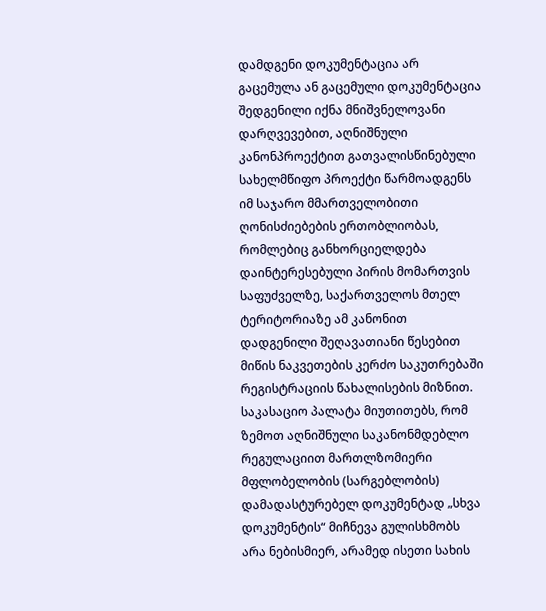დამდგენი დოკუმენტაცია არ გაცემულა ან გაცემული დოკუმენტაცია შედგენილი იქნა მნიშვნელოვანი დარღვევებით, აღნიშნული კანონპროექტით გათვალისწინებული სახელმწიფო პროექტი წარმოადგენს იმ საჯარო მმართველობითი ღონისძიებების ერთობლიობას, რომლებიც განხორციელდება დაინტერესებული პირის მომართვის საფუძველზე, საქართველოს მთელ ტერიტორიაზე ამ კანონით დადგენილი შეღავათიანი წესებით მიწის ნაკვეთების კერძო საკუთრებაში რეგისტრაციის წახალისების მიზნით.
საკასაციო პალატა მიუთითებს, რომ ზემოთ აღნიშნული საკანონმდებლო რეგულაციით მართლზომიერი მფლობელობის (სარგებლობის) დამადასტურებელ დოკუმენტად „სხვა დოკუმენტის“ მიჩნევა გულისხმობს არა ნებისმიერ, არამედ ისეთი სახის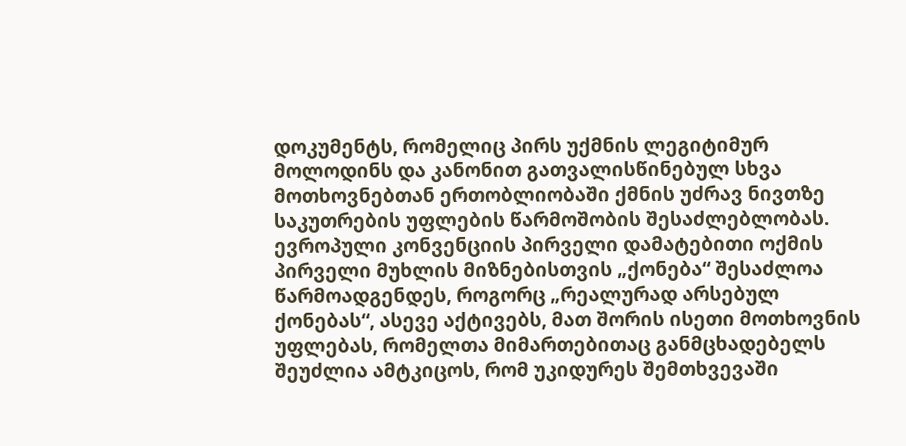დოკუმენტს, რომელიც პირს უქმნის ლეგიტიმურ მოლოდინს და კანონით გათვალისწინებულ სხვა მოთხოვნებთან ერთობლიობაში ქმნის უძრავ ნივთზე საკუთრების უფლების წარმოშობის შესაძლებლობას. ევროპული კონვენციის პირველი დამატებითი ოქმის პირველი მუხლის მიზნებისთვის „ქონება“ შესაძლოა წარმოადგენდეს, როგორც „რეალურად არსებულ ქონებას“, ასევე აქტივებს, მათ შორის ისეთი მოთხოვნის უფლებას, რომელთა მიმართებითაც განმცხადებელს შეუძლია ამტკიცოს, რომ უკიდურეს შემთხვევაში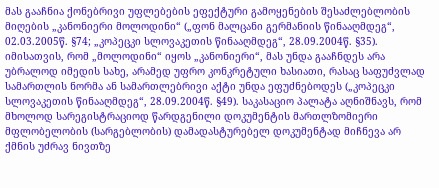მას გააჩნია ქონებრივი უფლებების ეფექტური გამოყენების შესაძლებლობის მიღების „კანონიერი მოლოდინი“ („ფონ მალცანი გერმანიის წინააღმდეგ“, 02.03.2005წ. §74; „კოპეცკი სლოვაკეთის წინააღმდეგ“, 28.09.2004წ. §35). იმისათვის, რომ „მოლოდინი“ იყოს „კანონიერი“, მას უნდა გააჩნდეს არა უბრალოდ იმედის სახე, არამედ უფრო კონკრეტული ხასიათი, რასაც საფუძვლად სამართლის ნორმა ან სამართლებრივი აქტი უნდა ეფუძნებოდეს („კოპეცკი სლოვაკეთის წინააღმდეგ“, 28.09.2004წ. §49). საკასაციო პალატა აღნიშნავს, რომ მხოლოდ სარეგისტრაციოდ წარდგენილი დოკუმენტის მართლზომიერი მფლობელობის (სარგებლობის) დამადასტურებელ დოკუმენტად მიჩნევა არ ქმნის უძრავ ნივთზე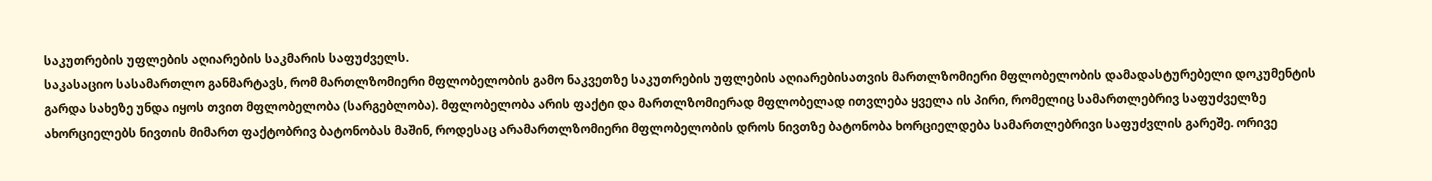საკუთრების უფლების აღიარების საკმარის საფუძველს.
საკასაციო სასამართლო განმარტავს, რომ მართლზომიერი მფლობელობის გამო ნაკვეთზე საკუთრების უფლების აღიარებისათვის მართლზომიერი მფლობელობის დამადასტურებელი დოკუმენტის გარდა სახეზე უნდა იყოს თვით მფლობელობა (სარგებლობა). მფლობელობა არის ფაქტი და მართლზომიერად მფლობელად ითვლება ყველა ის პირი, რომელიც სამართლებრივ საფუძველზე ახორციელებს ნივთის მიმართ ფაქტობრივ ბატონობას მაშინ, როდესაც არამართლზომიერი მფლობელობის დროს ნივთზე ბატონობა ხორციელდება სამართლებრივი საფუძვლის გარეშე. ორივე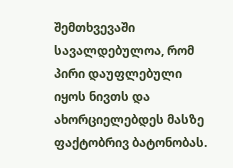შემთხვევაში სავალდებულოა, რომ პირი დაუფლებული იყოს ნივთს და ახორციელებდეს მასზე ფაქტობრივ ბატონობას.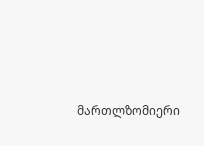მართლზომიერი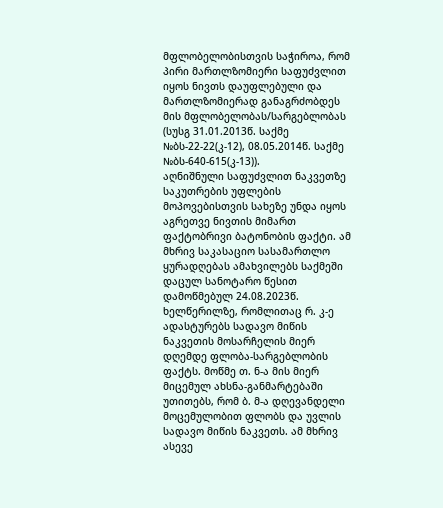მფლობელობისთვის საჭიროა, რომ პირი მართლზომიერი საფუძვლით იყოს ნივთს დაუფლებული და მართლზომიერად განაგრძობდეს მის მფლობელობას/სარგებლობას (სუსგ 31.01.2013წ. საქმე №ბს-22-22(კ-12), 08.05.2014წ. საქმე №ბს-640-615(კ-13)).
აღნიშნული საფუძვლით ნაკვეთზე საკუთრების უფლების მოპოვებისთვის სახეზე უნდა იყოს აგრეთვე ნივთის მიმართ ფაქტობრივი ბატონობის ფაქტი. ამ მხრივ საკასაციო სასამართლო ყურადღებას ამახვილებს საქმეში დაცულ სანოტარო წესით დამოწმებულ 24.08.2023წ. ხელწერილზე, რომლითაც რ. კ-ე ადასტურებს სადავო მიწის ნაკვეთის მოსარჩელის მიერ დღემდე ფლობა-სარგებლობის ფაქტს. მოწმე თ. ნ-ა მის მიერ მიცემულ ახსნა-განმარტებაში უთითებს, რომ ბ. მ-ა დღევანდელი მოცემულობით ფლობს და უვლის სადავო მიწის ნაკვეთს. ამ მხრივ ასევე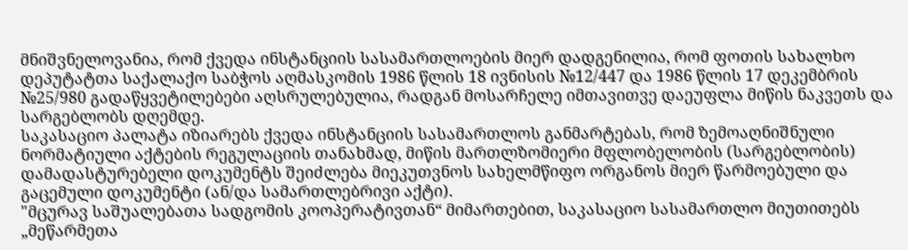მნიშვნელოვანია, რომ ქვედა ინსტანციის სასამართლოების მიერ დადგენილია, რომ ფოთის სახალხო დეპუტატთა საქალაქო საბჭოს აღმასკომის 1986 წლის 18 ივნისის №12/447 და 1986 წლის 17 დეკემბრის №25/980 გადაწყვეტილებები აღსრულებულია, რადგან მოსარჩელე იმთავითვე დაეუფლა მიწის ნაკვეთს და სარგებლობს დღემდე.
საკასაციო პალატა იზიარებს ქვედა ინსტანციის სასამართლოს განმარტებას, რომ ზემოაღნიშნული ნორმატიული აქტების რეგულაციის თანახმად, მიწის მართლზომიერი მფლობელობის (სარგებლობის) დამადასტურებელი დოკუმენტს შეიძლება მიეკუთვნოს სახელმწიფო ორგანოს მიერ წარმოებული და გაცემული დოკუმენტი (ან/და სამართლებრივი აქტი).
"მცურავ საშუალებათა სადგომის კოოპერატივთან“ მიმართებით, საკასაციო სასამართლო მიუთითებს „მეწარმეთა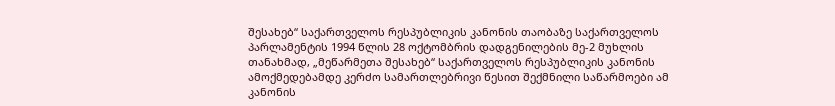შესახებ“ საქართველოს რესპუბლიკის კანონის თაობაზე საქართველოს პარლამენტის 1994 წლის 28 ოქტომბრის დადგენილების მე-2 მუხლის თანახმად, „მეწარმეთა შესახებ“ საქართველოს რესპუბლიკის კანონის ამოქმედებამდე კერძო სამართლებრივი წესით შექმნილი საწარმოები ამ კანონის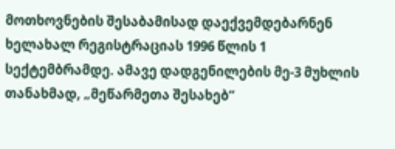მოთხოვნების შესაბამისად დაექვემდებარნენ ხელახალ რეგისტრაციას 1996 წლის 1 სექტემბრამდე. ამავე დადგენილების მე-3 მუხლის თანახმად, „მეწარმეთა შესახებ“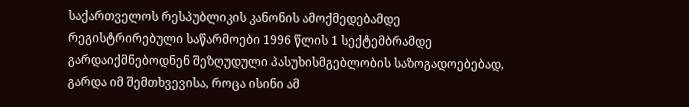საქართველოს რესპუბლიკის კანონის ამოქმედებამდე რეგისტრირებული საწარმოები 1996 წლის 1 სექტემბრამდე გარდაიქმნებოდნენ შეზღუდული პასუხისმგებლობის საზოგადოებებად, გარდა იმ შემთხვევისა, როცა ისინი ამ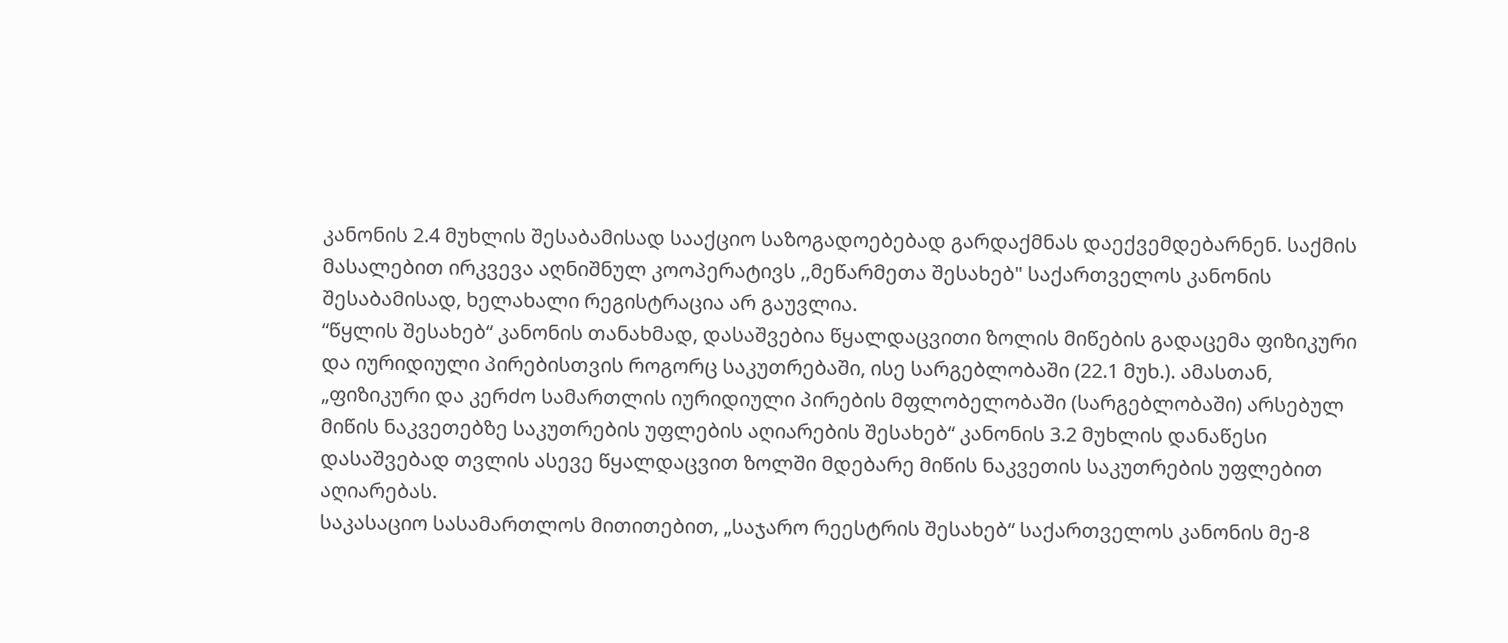კანონის 2.4 მუხლის შესაბამისად სააქციო საზოგადოებებად გარდაქმნას დაექვემდებარნენ. საქმის მასალებით ირკვევა აღნიშნულ კოოპერატივს ,,მეწარმეთა შესახებ" საქართველოს კანონის შესაბამისად, ხელახალი რეგისტრაცია არ გაუვლია.
“წყლის შესახებ“ კანონის თანახმად, დასაშვებია წყალდაცვითი ზოლის მიწების გადაცემა ფიზიკური და იურიდიული პირებისთვის როგორც საკუთრებაში, ისე სარგებლობაში (22.1 მუხ.). ამასთან, „ფიზიკური და კერძო სამართლის იურიდიული პირების მფლობელობაში (სარგებლობაში) არსებულ მიწის ნაკვეთებზე საკუთრების უფლების აღიარების შესახებ“ კანონის 3.2 მუხლის დანაწესი დასაშვებად თვლის ასევე წყალდაცვით ზოლში მდებარე მიწის ნაკვეთის საკუთრების უფლებით აღიარებას.
საკასაციო სასამართლოს მითითებით, „საჯარო რეესტრის შესახებ“ საქართველოს კანონის მე-8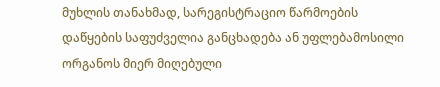მუხლის თანახმად, სარეგისტრაციო წარმოების დაწყების საფუძველია განცხადება ან უფლებამოსილი ორგანოს მიერ მიღებული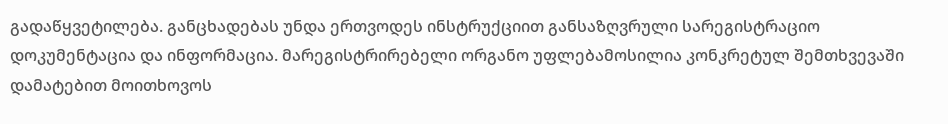გადაწყვეტილება. განცხადებას უნდა ერთვოდეს ინსტრუქციით განსაზღვრული სარეგისტრაციო დოკუმენტაცია და ინფორმაცია. მარეგისტრირებელი ორგანო უფლებამოსილია კონკრეტულ შემთხვევაში დამატებით მოითხოვოს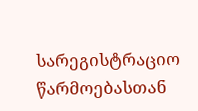სარეგისტრაციო წარმოებასთან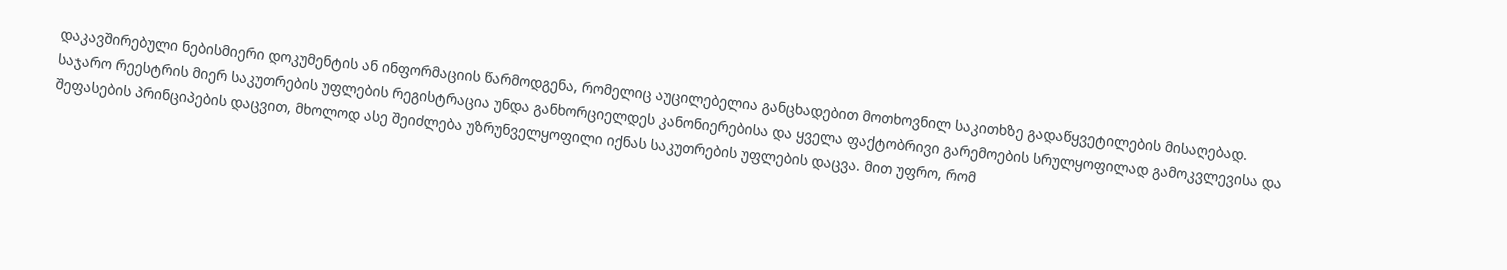დაკავშირებული ნებისმიერი დოკუმენტის ან ინფორმაციის წარმოდგენა, რომელიც აუცილებელია განცხადებით მოთხოვნილ საკითხზე გადაწყვეტილების მისაღებად. საჯარო რეესტრის მიერ საკუთრების უფლების რეგისტრაცია უნდა განხორციელდეს კანონიერებისა და ყველა ფაქტობრივი გარემოების სრულყოფილად გამოკვლევისა და შეფასების პრინციპების დაცვით, მხოლოდ ასე შეიძლება უზრუნველყოფილი იქნას საკუთრების უფლების დაცვა. მით უფრო, რომ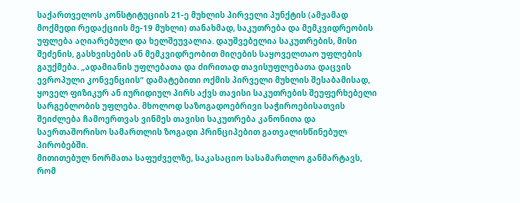საქართველოს კონსტიტუციის 21-ე მუხლის პირველი პუნქტის (ამჟამად მოქმედი რედაქციის მე-19 მუხლი) თანახმად, საკუთრება და მემკვიდრეობის უფლება აღიარებული და ხელშეუვალია. დაუშვებელია საკუთრების, მისი შეძენის, გასხვისების ან მემკვიდრეობით მიღების საყოველთაო უფლების გაუქმება. „ადამიანის უფლებათა და ძირითად თავისუფლებათა დაცვის ევროპული კონვენციის“ დამატებითი ოქმის პირველი მუხლის შესაბამისად, ყოველ ფიზიკურ ან იურიდიულ პირს აქვს თავისი საკუთრების შეუფერხებელი სარგებლობის უფლება. მხოლოდ საზოგადოებრივი საჭიროებისათვის შეიძლება ჩამოერთვას ვინმეს თავისი საკუთრება კანონითა და საერთაშორისო სამართლის ზოგადი პრინციპებით გათვალისწინებულ პირობებში.
მითითებულ ნორმათა საფუძველზე, საკასაციო სასამართლო განმარტავს, რომ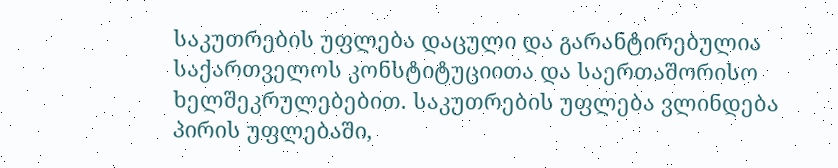საკუთრების უფლება დაცული და გარანტირებულია საქართველოს კონსტიტუციითა და საერთაშორისო ხელშეკრულებებით. საკუთრების უფლება ვლინდება პირის უფლებაში,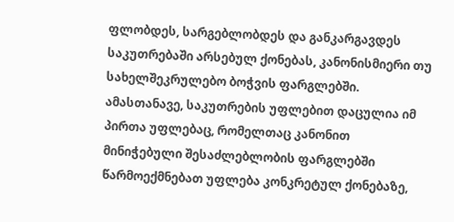ფლობდეს, სარგებლობდეს და განკარგავდეს საკუთრებაში არსებულ ქონებას, კანონისმიერი თუ სახელშეკრულებო ბოჭვის ფარგლებში. ამასთანავე, საკუთრების უფლებით დაცულია იმ პირთა უფლებაც, რომელთაც კანონით მინიჭებული შესაძლებლობის ფარგლებში წარმოექმნებათ უფლება კონკრეტულ ქონებაზე,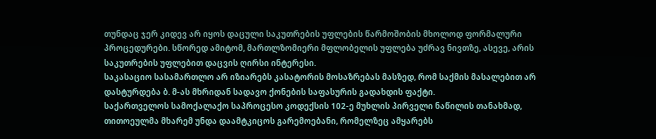თუნდაც ჯერ კიდევ არ იყოს დაცული საკუთრების უფლების წარმოშობის მხოლოდ ფორმალური პროცედურები. სწორედ ამიტომ, მართლზომიერი მფლობელის უფლება უძრავ ნივთზე, ასევე, არის საკუთრების უფლებით დაცვის ღირსი ინტერესი.
საკასაციო სასამართლო არ იზიარებს კასატორის მოსაზრებას მასზედ, რომ საქმის მასალებით არ დასტურდება ბ. მ-ას მხრიდან სადავო ქონების საფასურის გადახდის ფაქტი.
საქართველოს სამოქალაქო საპროცესო კოდექსის 102-ე მუხლის პირველი ნაწილის თანახმად, თითოეულმა მხარემ უნდა დაამტკიცოს გარემოებანი, რომელზეც ამყარებს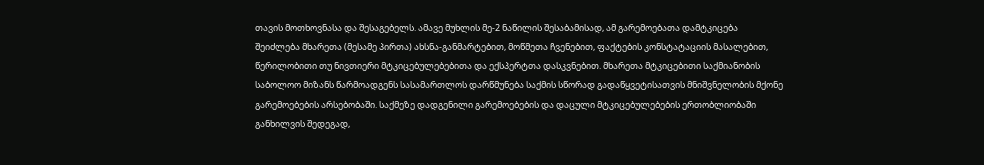თავის მოთხოვნასა და შესაგებელს. ამავე მუხლის მე-2 ნაწილის შესაბამისად, ამ გარემოებათა დამტკიცება შეიძლება მხარეთა (მესამე პირთა) ახსნა-განმარტებით, მოწმეთა ჩვენებით, ფაქტების კონსტატაციის მასალებით, წერილობითი თუ ნივთიერი მტკიცებულებებითა და ექსპერტთა დასკვნებით. მხარეთა მტკიცებითი საქმიანობის საბოლოო მიზანს წარმოადგენს სასამართლოს დარწმუნება საქმის სწორად გადაწყვეტისათვის მნიშვნელობის მქონე გარემოებების არსებობაში. საქმეზე დადგენილი გარემოებების და დაცული მტკიცებულებების ერთობლიობაში განხილვის შედეგად,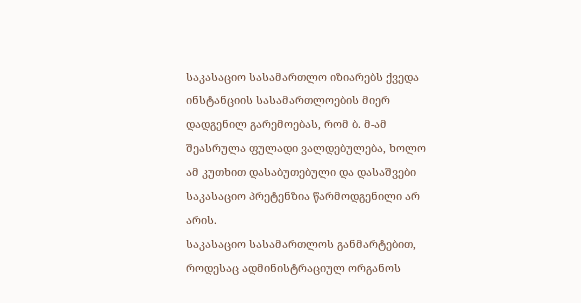საკასაციო სასამართლო იზიარებს ქვედა ინსტანციის სასამართლოების მიერ დადგენილ გარემოებას, რომ ბ. მ-ამ შეასრულა ფულადი ვალდებულება, ხოლო ამ კუთხით დასაბუთებული და დასაშვები საკასაციო პრეტენზია წარმოდგენილი არ არის.
საკასაციო სასამართლოს განმარტებით, როდესაც ადმინისტრაციულ ორგანოს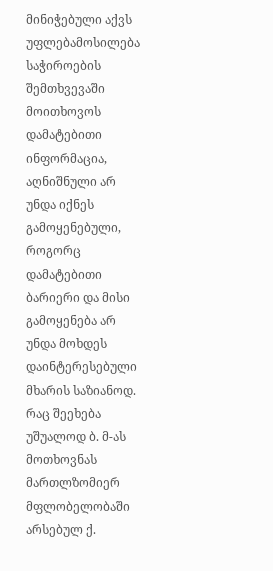მინიჭებული აქვს უფლებამოსილება საჭიროების შემთხვევაში მოითხოვოს დამატებითი ინფორმაცია, აღნიშნული არ უნდა იქნეს გამოყენებული, როგორც დამატებითი ბარიერი და მისი გამოყენება არ უნდა მოხდეს დაინტერესებული მხარის საზიანოდ. რაც შეეხება უშუალოდ ბ. მ-ას მოთხოვნას მართლზომიერ მფლობელობაში არსებულ ქ.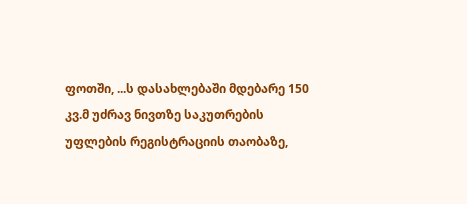ფოთში, ...ს დასახლებაში მდებარე 150 კვ.მ უძრავ ნივთზე საკუთრების უფლების რეგისტრაციის თაობაზე,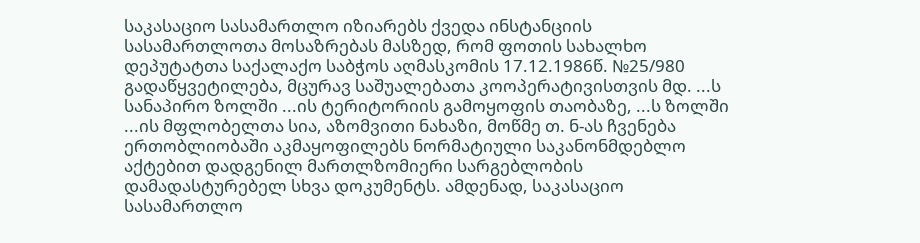საკასაციო სასამართლო იზიარებს ქვედა ინსტანციის სასამართლოთა მოსაზრებას მასზედ, რომ ფოთის სახალხო დეპუტატთა საქალაქო საბჭოს აღმასკომის 17.12.1986წ. №25/980 გადაწყვეტილება, მცურავ საშუალებათა კოოპერატივისთვის მდ. ...ს სანაპირო ზოლში ...ის ტერიტორიის გამოყოფის თაობაზე, ...ს ზოლში ...ის მფლობელთა სია, აზომვითი ნახაზი, მოწმე თ. ნ-ას ჩვენება ერთობლიობაში აკმაყოფილებს ნორმატიული საკანონმდებლო აქტებით დადგენილ მართლზომიერი სარგებლობის დამადასტურებელ სხვა დოკუმენტს. ამდენად, საკასაციო სასამართლო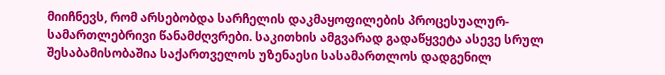მიიჩნევს, რომ არსებობდა სარჩელის დაკმაყოფილების პროცესუალურ-სამართლებრივი წანამძღვრები. საკითხის ამგვარად გადაწყვეტა ასევე სრულ შესაბამისობაშია საქართველოს უზენაესი სასამართლოს დადგენილ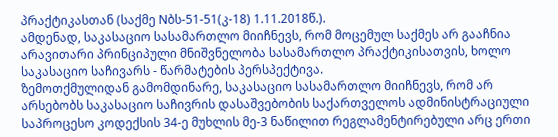პრაქტიკასთან (საქმე Nბს-51-51(კ-18) 1.11.2018წ.).
ამდენად, საკასაციო სასამართლო მიიჩნევს, რომ მოცემულ საქმეს არ გააჩნია არავითარი პრინციპული მნიშვნელობა სასამართლო პრაქტიკისათვის, ხოლო საკასაციო საჩივარს - წარმატების პერსპექტივა.
ზემოთქმულიდან გამომდინარე, საკასაციო სასამართლო მიიჩნევს, რომ არ არსებობს საკასაციო საჩივრის დასაშვებობის საქართველოს ადმინისტრაციული საპროცესო კოდექსის 34-ე მუხლის მე-3 ნაწილით რეგლამენტირებული არც ერთი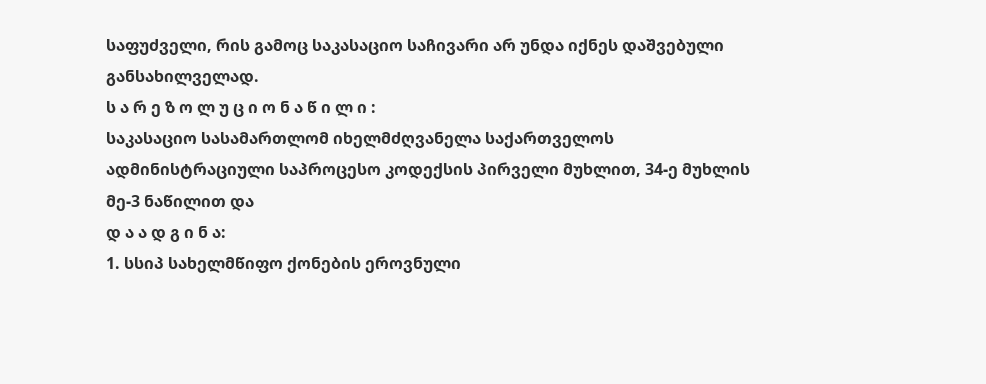საფუძველი, რის გამოც საკასაციო საჩივარი არ უნდა იქნეს დაშვებული განსახილველად.
ს ა რ ე ზ ო ლ უ ც ი ო ნ ა წ ი ლ ი :
საკასაციო სასამართლომ იხელმძღვანელა საქართველოს ადმინისტრაციული საპროცესო კოდექსის პირველი მუხლით, 34-ე მუხლის მე-3 ნაწილით და
დ ა ა დ გ ი ნ ა:
1. სსიპ სახელმწიფო ქონების ეროვნული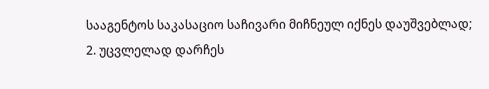სააგენტოს საკასაციო საჩივარი მიჩნეულ იქნეს დაუშვებლად;
2. უცვლელად დარჩეს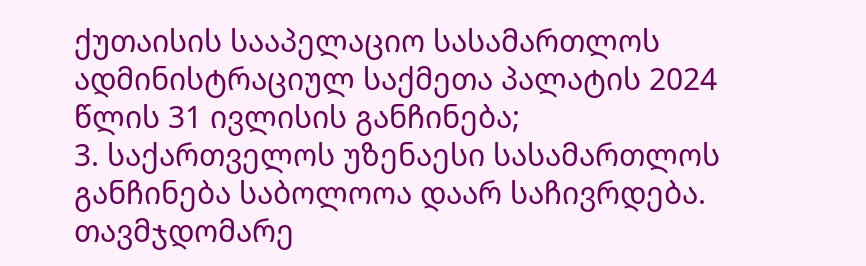ქუთაისის სააპელაციო სასამართლოს ადმინისტრაციულ საქმეთა პალატის 2024 წლის 31 ივლისის განჩინება;
3. საქართველოს უზენაესი სასამართლოს განჩინება საბოლოოა დაარ საჩივრდება.
თავმჯდომარე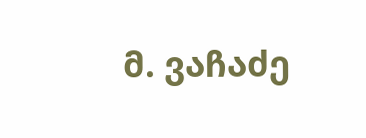მ. ვაჩაძე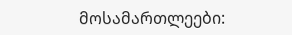მოსამართლეები: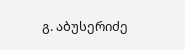გ. აბუსერიძე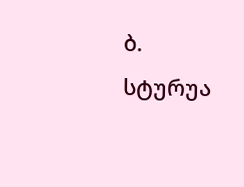ბ. სტურუა